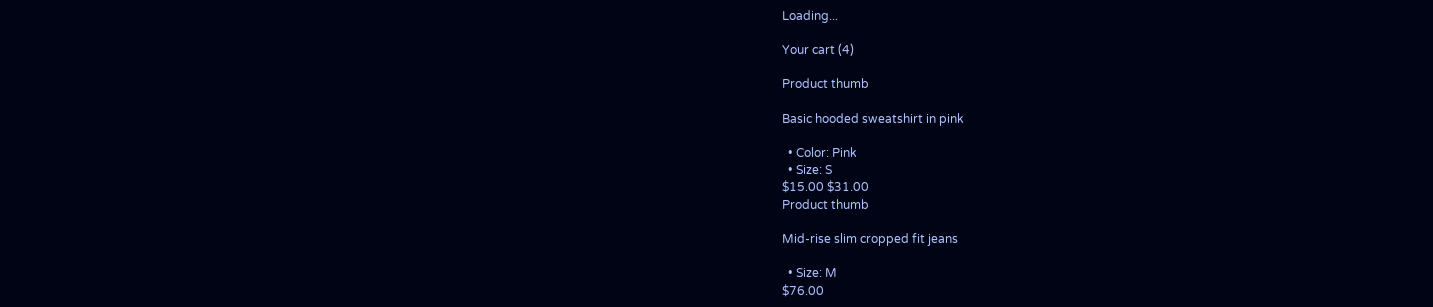Loading...

Your cart (4)

Product thumb

Basic hooded sweatshirt in pink

  • Color: Pink
  • Size: S
$15.00 $31.00
Product thumb

Mid-rise slim cropped fit jeans

  • Size: M
$76.00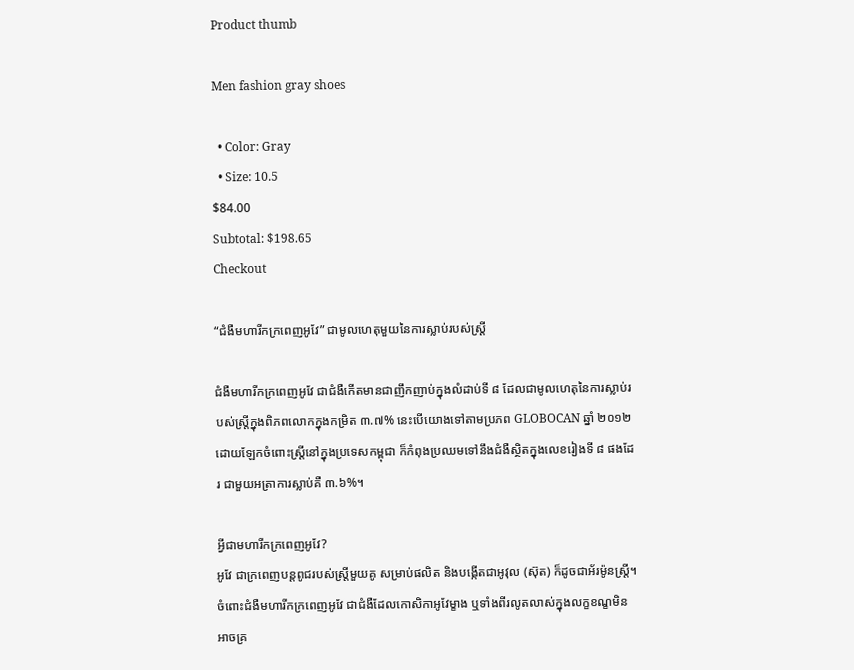Product thumb

Men fashion gray shoes

  • Color: Gray
  • Size: 10.5
$84.00
Subtotal: $198.65
Checkout

“ជំងឺមហារីកក្រពេញអូវែ” ជាមូលហេតុមួយនៃការស្លាប់របស់ស្រ្តី

ជំងឺមហារីកក្រពេញអូវែ ជាជំងឺកើតមានជាញឹកញាប់ក្នុងលំដាប់ទី ៨ ដែលជាមូលហេតុនៃការស្លាប់របស់ស្រ្តីក្នុងពិភពលោកក្នុងកម្រិត ៣.៧% នេះបើយោងទៅតាមប្រភព GLOBOCAN ឆ្នាំ ២០១២ ដោយឡែកចំពោះស្រ្តីនៅក្នុងប្រទេសកម្ពុជា ក៏កំពុងប្រឈមទៅនឹងជំងឺស្ថិតក្នុងលេខរៀងទី ៨ ផងដែរ ជាមួយអត្រាការស្លាប់គឺ ៣.៦%។

អ្វីជាមហារីកក្រពេញអូវែ?
អូវែ ជាក្រពេញបន្តពូជរបស់ស្រ្តីមួយគូ សម្រាប់ផលិត និងបង្កើតជាអូវុល (ស៊ុត) ក៏ដូចជាអ័រម៉ូនស្រ្តី។ ចំពោះជំងឺមហារីកក្រពេញអូវែ ជាជំងឺដែលកោសិកាអូវែម្ខាង ឬទាំងពីរលូតលាស់ក្នុងលក្ខខណ្ខមិនអាចគ្រ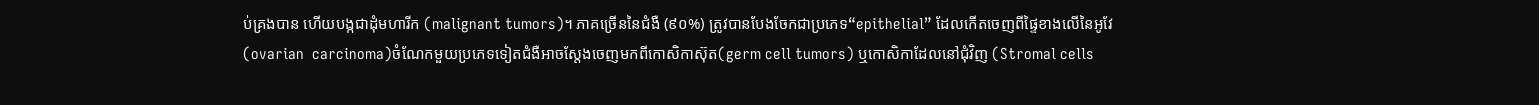ប់គ្រងបាន ហើយបង្កជាដុំមហារីក (malignant tumors)។ ភាគច្រើននៃជំងឺ (៩០%) ត្រូវបានបែងចែកជាប្រភេទ“epithelial” ដែលកើតចេញពីផ្ទៃខាងលើនៃអូវែ (ovarian  carcinoma)ចំណែកមួយប្រភេទទៀតជំងឺអាចស្តែងចេញមកពីកោសិកាស៊ុត(germ cell tumors) ឬកោសិកាដែលនៅជុំវិញ (Stromal cells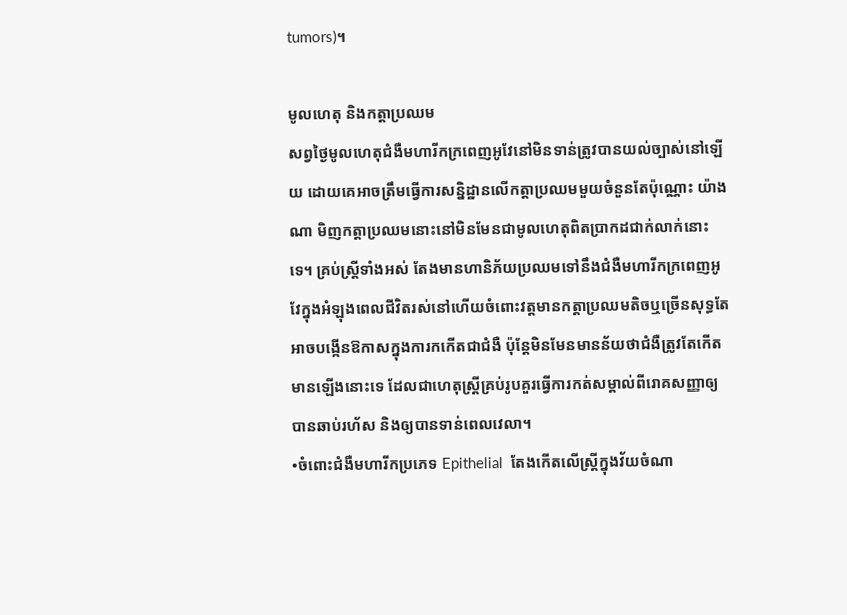tumors)។

មូលហេតុ និងកត្តាប្រឈម
សព្វថ្ងៃមូលហេតុជំងឺមហារីកក្រពេញអូវែនៅមិនទាន់ត្រូវបានយល់ច្បាស់នៅឡើយ ដោយគេអាចត្រឹមធ្វើការសន្និដ្ឋានលើកត្តាប្រឈមមួយចំនួនតែប៉ុណ្ណោះ យ៉ាងណា មិញកត្តាប្រឈមនោះនៅមិនមែនជាមូលហេតុពិតប្រាកដជាក់លាក់នោះទេ។ គ្រប់ស្រ្តីទាំងអស់ តែងមានហានិភ័យប្រឈមទៅនឹងជំងឺមហារីកក្រពេញអូវែក្នុងអំឡុងពេលជីវិតរស់នៅហើយចំពោះវត្តមានកត្តាប្រឈមតិចឬច្រើនសុទ្ធតែអាចបង្កើនឱកាសក្នុងការកកើតជាជំងឺ ប៉ុន្តែមិនមែនមានន័យថាជំងឺត្រូវតែកើតមានឡើងនោះទេ ដែលជាហេតុស្រ្តីគ្រប់រូបគួរធ្វើការកត់សម្គាល់ពីរោគសញ្ញាឲ្យបានឆាប់រហ័ស និងឲ្យបានទាន់ពេលវេលា។
•ចំពោះជំងឺមហារីកប្រភេទ Epithelial  តែងកើតលើស្រ្តីក្នុងវ័យចំណា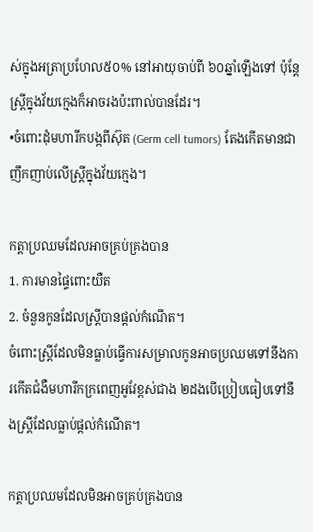ស់ក្នុងអត្រាប្រហែល៥០% នៅអាយុចាប់ពី ៦០ឆ្នាំឡើងទៅ ប៉ុន្តែស្រ្តីក្នុងវ័យក្មេងក៏អាចរងប៉ះពាល់បានដែរ។
•ចំពោះដុំមហារីកបង្កពីស៊ុត (Germ cell tumors) តែងកើតមានជាញឹកញាប់លើស្រ្តីក្នុងវ័យក្មេង។

កត្តាប្រឈមដែលអាចគ្រប់គ្រងបាន
1. ការមានផ្ទៃពោះយឺត
2. ចំនួនកូនដែលស្ត្រីបានផ្តល់កំណើត។
ចំពោះស្រ្តីដែលមិនធ្លាប់ធ្វើការសម្រាលកូនអាចប្រឈមទៅនឹងការកើតជំងឺមហារីកក្រពេញអូវែខ្ពស់ជាង ២ដងបើប្រៀបធៀបទៅនឹងស្រ្តីដែលធ្លាប់ផ្តល់កំណើត។

កត្តាប្រឈមដែលមិនអាចគ្រប់គ្រងបាន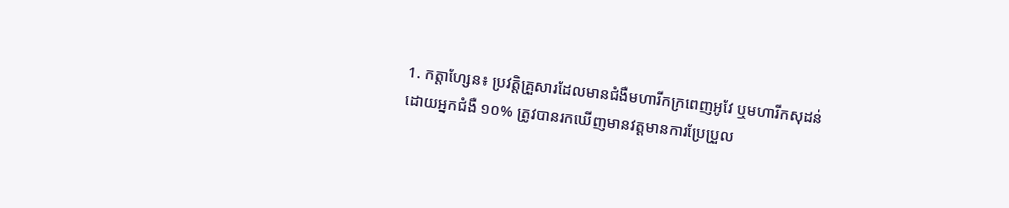1. កត្តាហ្សែន៖ ប្រវត្តិគ្រួសារដែលមានជំងឺមហារីកក្រពេញអូវែ ឬមហារីកសុដន់ ដោយអ្នកជំងឺ ១០% ត្រូវបានរកឃើញមានវត្តមានការប្រែប្រួល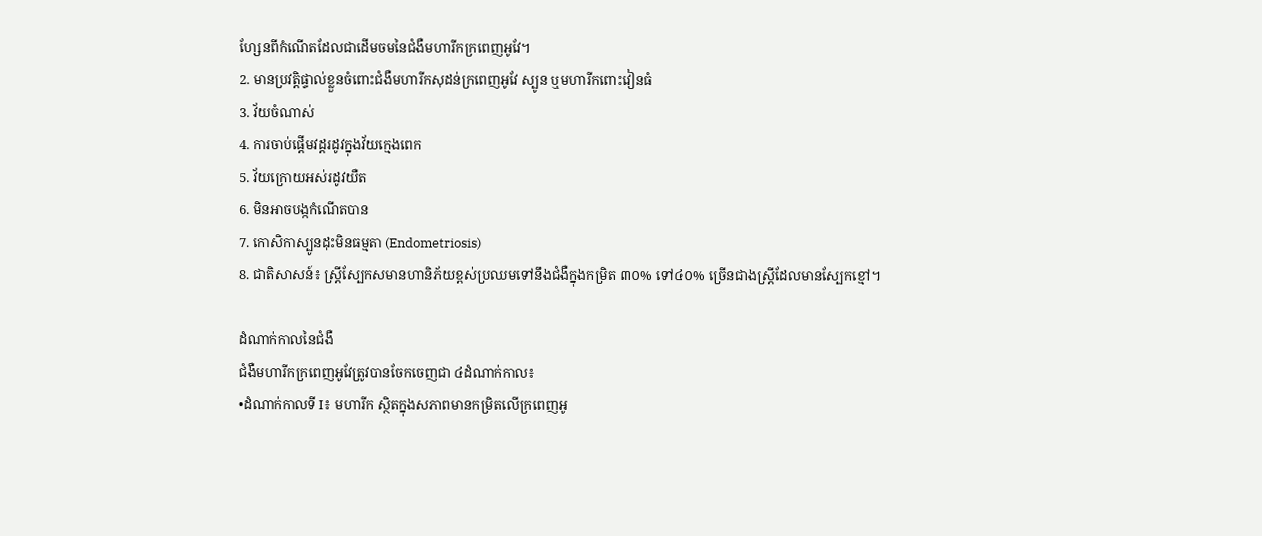ហ្សែនពីកំណើតដែលជាដើមចមនៃជំងឺមហារីកក្រពេញអូវែ។
2. មានប្រវត្តិផ្ទាល់ខ្លួនចំពោះជំងឺមហារីកសុដន់ក្រពេញអូវែ ស្បូន ឬមហារីកពោះវៀនធំ
3. វ័យចំណាស់
4. ការចាប់ផ្តើមវដ្តរដូវក្នុងវ័យក្មេងពេក
5. វ័យក្រោយអស់រដូវយឺត
6. មិនអាចបង្កកំណើតបាន
7. កោសិកាស្បូនដុះមិនធម្មតា (Endometriosis)
8. ជាតិសាសន៍៖ ស្រ្តីស្បែកសមានហានិភ័យខ្ពស់ប្រឈមទៅនឹងជំងឺក្នុងកម្រិត ៣០% ទៅ៤០% ច្រើនជាងស្រ្តីដែលមានស្បែកខ្មៅ។

ដំណាក់កាលនៃជំងឺ
ជំងឺមហារីកក្រពេញអូវែត្រូវបានចែកចេញជា ៤ដំណាក់កាល៖
•ដំណាក់កាលទី I៖ មហារីក ស្ថិតក្នុងសភាពមានកម្រិតលើក្រពេញអូ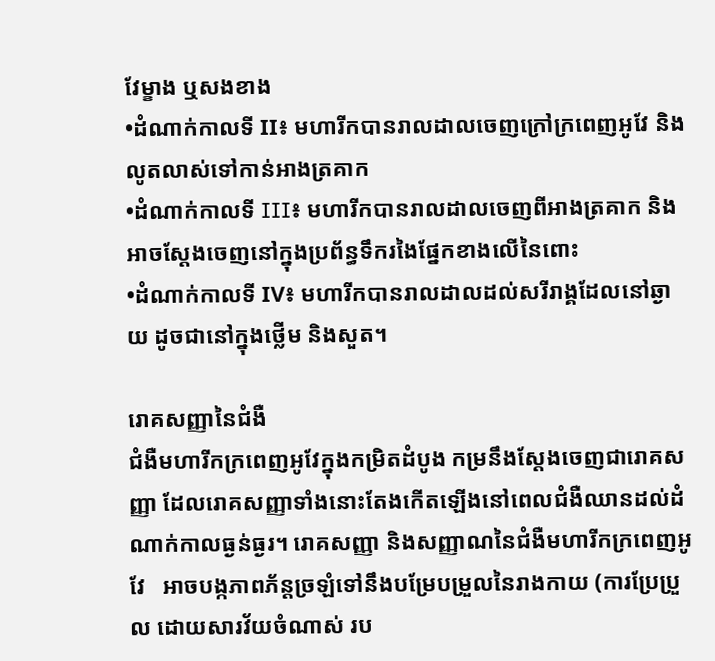វែម្ខាង ឬសងខាង
•ដំណាក់កាលទី II៖ មហារីកបានរាលដាលចេញក្រៅក្រពេញអូវែ និងលូតលាស់ទៅកាន់អាងត្រគាក
•ដំណាក់កាលទី III៖ មហារីកបានរាលដាលចេញពីអាងត្រគាក និងអាចស្តែងចេញនៅក្នុងប្រព័ន្ធទឹករងៃផ្នែកខាងលើនៃពោះ
•ដំណាក់កាលទី IV៖ មហារីកបានរាលដាលដល់សរីរាង្គដែលនៅឆ្ងាយ ដូចជានៅក្នុងថ្លើម និងសួត។

រោគសញ្ញានៃជំងឺ
ជំងឺមហារីកក្រពេញអូវែក្នុងកម្រិតដំបូង កម្រនឹងស្តែងចេញជារោគសញ្ញា ដែលរោគសញ្ញាទាំងនោះតែងកើតឡើងនៅពេលជំងឺឈានដល់ដំណាក់កាលធ្ងន់ធ្ងរ។ រោគសញ្ញា និងសញ្ញាណនៃជំងឺមហារីកក្រពេញអូវែ   អាចបង្កភាពភ័ន្តច្រឡំទៅនឹងបម្រែបម្រួលនៃរាងកាយ (ការប្រែប្រួល ដោយសារវ័យចំណាស់ រប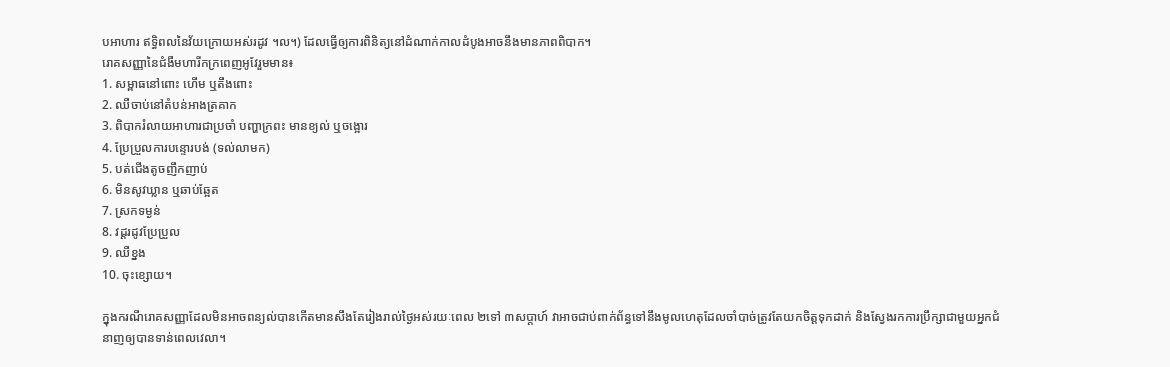បអាហារ ឥទ្ធិពលនៃវ័យក្រោយអស់រដូវ ។ល។) ដែលធ្វើឲ្យការពិនិត្យនៅដំណាក់កាលដំបូងអាចនឹងមានភាពពិបាក។
រោគសញ្ញានៃជំងឺមហារីកក្រពេញអូវែរួមមាន៖
1. សម្ពាធនៅពោះ ហើម ឬតឹងពោះ
2. ឈឺចាប់នៅតំបន់អាងត្រគាក
3. ពិបាករំលាយអាហារជាប្រចាំ បញ្ហាក្រពះ មានខ្យល់ ឬចង្អោរ
4. ប្រែប្រួលការបន្ទោរបង់ (ទល់លាមក)
5. បត់ជើងតូចញឹកញាប់
6. មិនសូវឃ្លាន ឬឆាប់ឆ្អែត
7. ស្រកទម្ងន់
8. វដ្តរដូវប្រែប្រួល
9. ឈឺខ្នង
10. ចុះខ្សោយ។

ក្នុងករណីរោគសញ្ញាដែលមិនអាចពន្យល់បានកើតមានសឹងតែរៀងរាល់ថ្ងៃអស់រយៈពេល ២ទៅ ៣សប្តាហ៍ វាអាចជាប់ពាក់ព័ន្ធទៅនឹងមូលហេតុដែលចាំបាច់ត្រូវតែយកចិត្តទុកដាក់ និងស្វែងរកការប្រឹក្សាជាមួយអ្នកជំនាញឲ្យបានទាន់ពេលវេលា។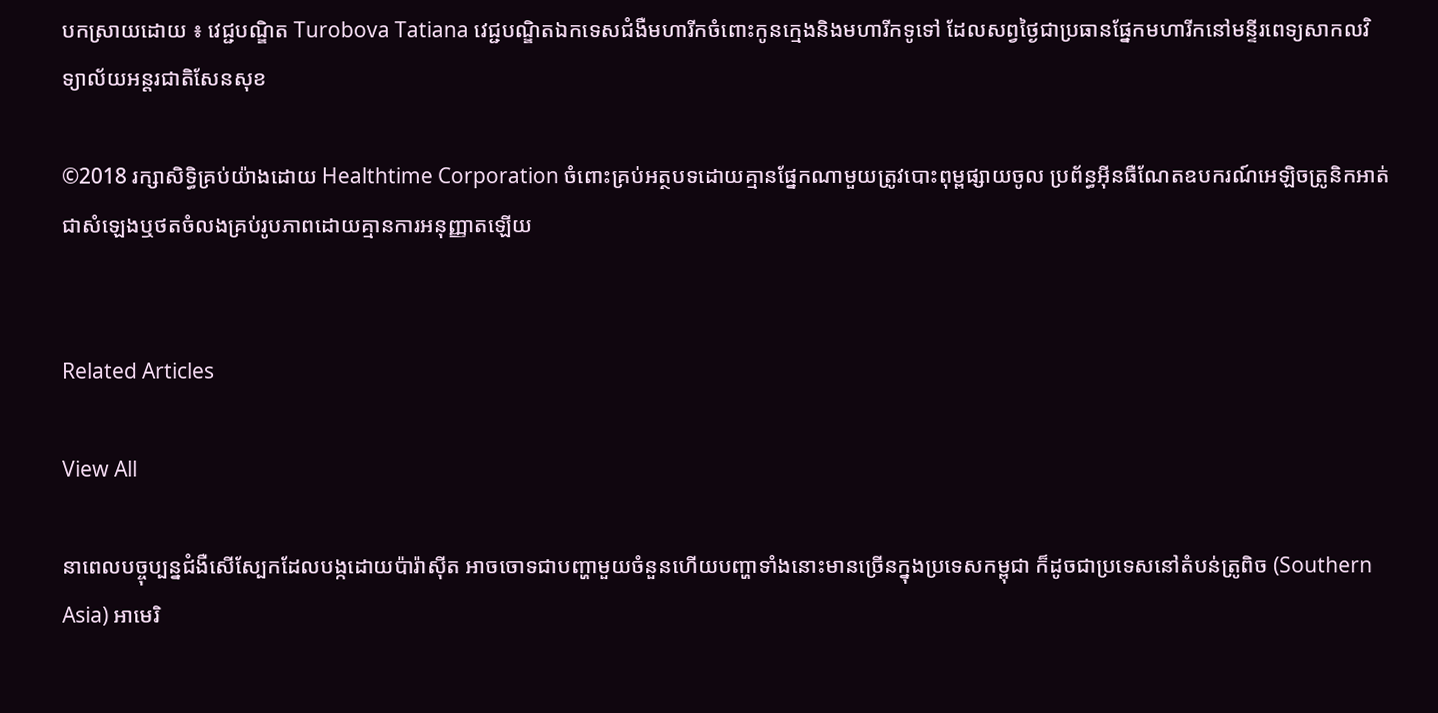បកស្រាយដោយ ៖ វេជ្ជបណ្ឌិត Turobova Tatiana វេជ្ជបណ្ឌិតឯកទេសជំងឺមហារីកចំពោះកូនក្មេងនិងមហារីកទូទៅ ដែលសព្វថ្ងៃជាប្រធានផ្នែកមហារីកនៅមន្ទីរពេទ្យសាកលវិទ្យាល័យអន្តរជាតិសែនសុខ

©2018 រក្សាសិទ្ធិគ្រប់យ៉ាងដោយ Healthtime Corporation ចំពោះគ្រប់អត្ថបទដោយគ្មានផ្នែកណាមួយត្រូវបោះពុម្ពផ្សាយចូល ប្រព័ន្ធអ៊ីនធឺណែតឧបករណ៍អេឡិចត្រូនិកអាត់ជាសំឡេងឬថតចំលងគ្រប់រូបភាពដោយគ្មានការអនុញ្ញាតឡើយ


Related Articles

View All

នាពេលបច្ចុប្បន្នជំងឺសើស្បែកដែលបង្កដោយប៉ារ៉ាស៊ីត អាចចោទជាបញ្ហាមួយចំនួនហើយបញ្ហាទាំងនោះមានច្រើនក្នុងប្រទេសកម្ពុជា ក៏ដូចជាប្រទេសនៅតំបន់ត្រូពិច (Southern Asia) អាមេរិ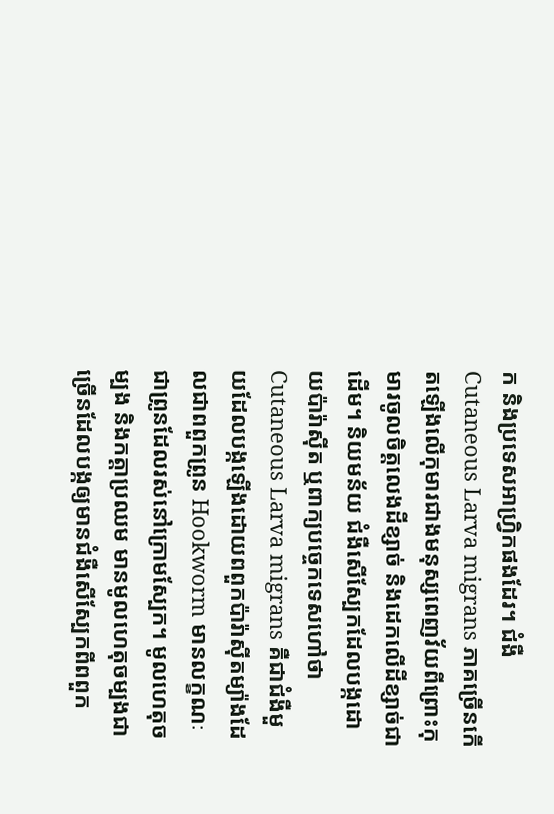ក និងប្រទេសអាហ្វ្រិកផងដែរ។ ជំងឺ Cutaneous Larva migrans ភាគច្រើនកើតឡើងលើកុមារជាងមនុស្សពេញវ័យពីព្រោះកុមារចូលចិត្តលេងដីខ្សាច់ និងដេកលើដីខ្សាច់ជាដើម។ និយមន័យ ជំងឺសើស្បែកដែលបង្កដោយប៉ារ៉ាស៊ីត ឬពាក្យបច្ចេកទេសហៅថា Cutaneous Larva migrans គឺជាជំងឺមួយដែលបង្កឡើងដោយពពួកប៉ារ៉ាស៊ីតម្យ៉ាងដែលជាពពួកព្រូន Hookworm មានលក្ខណៈជាព្រូនដែលរស់នៅក្រោមស្បែក។ មូលហេតុចម្បង និងកត្តាប្រឈម មានមូលហេតុចម្បងជាច្រើនដែលបង្កឲ្យមានជំងឺសើស្បែកពីពពួក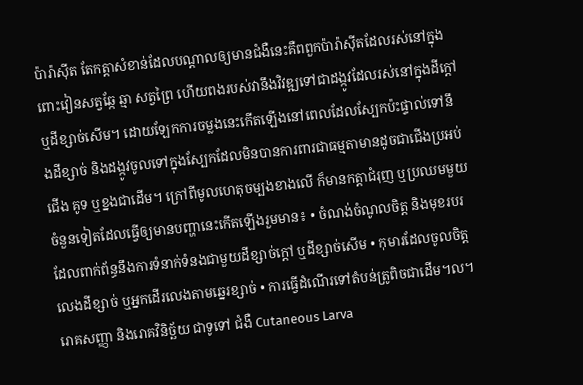ប៉ារ៉ាស៊ីត តែកត្តាសំខាន់ដែលបណ្តាលឲ្យមានជំងឺនេះគឺពពួកប៉ារ៉ាស៊ីតដែលរស់នៅក្នុងពោះវៀនសត្វឆ្កែ ឆ្មា សត្វព្រៃ ហើយពងរបស់វានឹងវិវឌ្ឍទៅជាដង្កូវដែលរស់នៅក្នុងដីក្តៅ ឬដីខ្សាច់សើម។ ដោយឡែកការចម្លងនេះកើតឡើងនៅពេលដែលស្បែកប៉ះផ្ទាល់ទៅនឹងដីខ្សាច់ និងដង្កូវចូលទៅក្នុងស្បែកដែលមិនបានការពារជាធម្មតាមានដូចជាជើងប្រអប់ជើង គូទ ឬខ្នងជាដើម។ ក្រៅពីមូលហេតុចម្បងខាងលើ ក៏មានកត្តាជំរុញ ឬប្រឈមមួយចំនួនទៀតដែលធ្វើឲ្យមានបញ្ហានេះកើតឡើងរួមមាន៖ • ចំណង់ចំណូលចិត្ត និងមុខរបរដែលពាក់ព័ន្ធនឹងការទំនាក់ទំនងជាមួយដីខ្សាច់ក្តៅ ឬដីខ្សាច់សើម • កុមារដែលចូលចិត្តលេងដីខ្សាច់ ឬអ្នកដើរលេងតាមឆ្នេរខ្សាច់ • ការធ្វើដំណើរទៅតំបន់ត្រូពិចជាដើម។ល។ រោគសញ្ញា និងរោគវិនិច្ឆ័យ ជាទូទៅ ជំងឺ Cutaneous Larva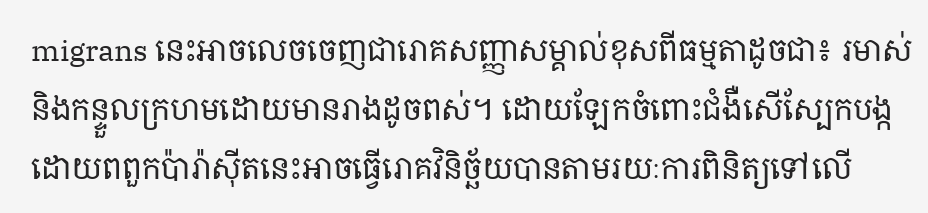migrans នេះអាចលេចចេញជារោគសញ្ញាសម្គាល់ខុសពីធម្មតាដូចជា៖ រមាស់ និងកន្ទួលក្រហមដោយមានរាងដូចពស់។ ដោយឡែកចំពោះជំងឺសើស្បែកបង្កដោយពពួកប៉ារ៉ាស៊ីតនេះអាចធ្វើរោគវិនិច្ឆ័យបានតាមរយៈការពិនិត្យទៅលើ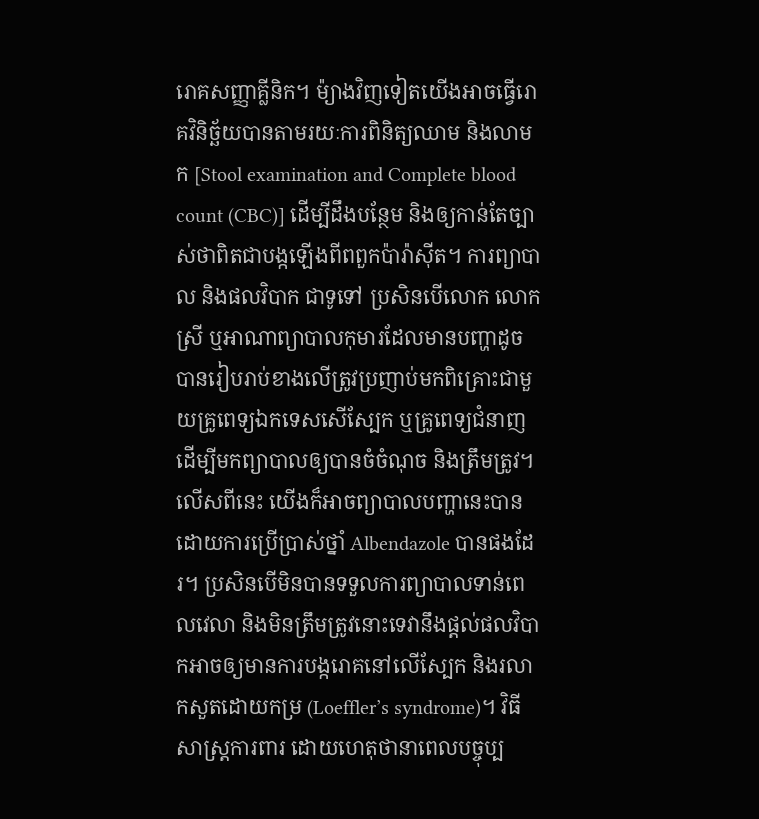រោគសញ្ញាគ្លីនិក។ ម៉្យាងវិញទៀតយើងអាចធ្វើរោគវិនិច្ឆ័យបានតាមរយៈការពិនិត្យឈាម និងលាមក [Stool examination and Complete blood count (CBC)] ដើម្បីដឹងបន្ថែម និងឲ្យកាន់តែច្បាស់ថាពិតជាបង្កឡើងពីពពួកប៉ារ៉ាស៊ីត។ ការព្យាបាល និងផលវិបាក ជាទូទៅ ប្រសិនបើលោក លោកស្រី ឬអាណាព្យាបាលកុមារដែលមានបញ្ហាដូចបានរៀបរាប់ខាងលើត្រូវប្រញាប់មកពិគ្រោះជាមួយគ្រូពេទ្យឯកទេសសើស្បែក ឬគ្រូពេទ្យជំនាញដើម្បីមកព្យាបាលឲ្យបានចំចំណុច និងត្រឹមត្រូវ។ លើសពីនេះ យើងក៏អាចព្យាបាលបញ្ហានេះបានដោយការប្រើប្រាស់ថ្នាំ Albendazole បានផងដែរ។ ប្រសិនបើមិនបានទទួលការព្យាបាលទាន់ពេលវេលា និងមិនត្រឹមត្រូវនោះទេវានឹងផ្តល់ផលវិបាកអាចឲ្យមានការបង្ករោគនៅលើស្បែក និងរលាកសួតដោយកម្រ (Loeffler’s syndrome)។ វិធីសាស្រ្តការពារ ដោយហេតុថានាពេលបច្ចុប្ប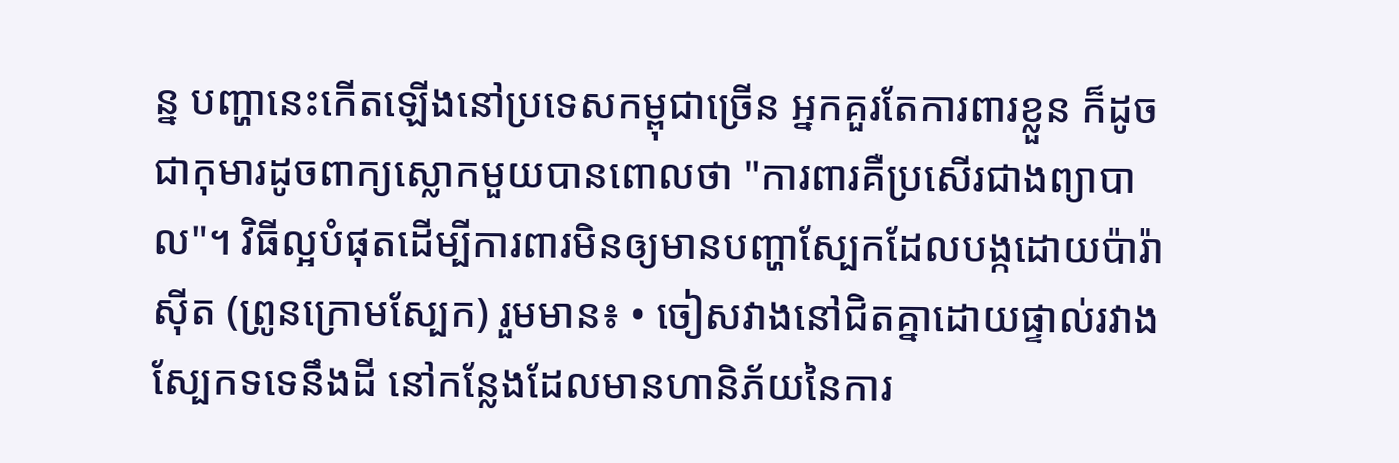ន្ន បញ្ហានេះកើតឡើងនៅប្រទេសកម្ពុជាច្រើន អ្នកគួរតែការពារខ្លួន ក៏ដូចជាកុមារដូចពាក្យស្លោកមួយបានពោលថា "ការពារគឺប្រសើរជាងព្យាបាល"។ វិធីល្អបំផុតដើម្បីការពារមិនឲ្យមានបញ្ហាស្បែកដែលបង្កដោយប៉ារ៉ាស៊ីត (ព្រូនក្រោមស្បែក) រួមមាន៖ • ចៀសវាងនៅជិតគ្នាដោយផ្ទាល់រវាងស្បែកទទេនឹងដី នៅកន្លែងដែលមានហានិភ័យនៃការ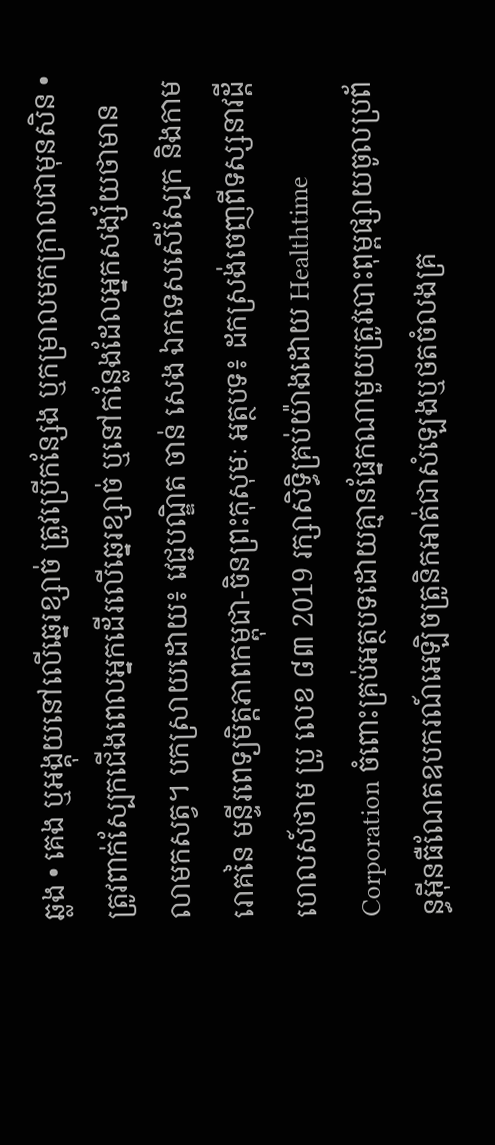ឆ្លង • គេង ឬអង្គុយនៅលើឆ្នេរខ្សាច់ ត្រូវប្រើកន្សែង ឬកម្រាលមកក្រាលជាមុនសិន • ត្រូវពាក់ស្បែកជើងពេលអ្នកដើរលើឆ្នេរខ្សាច់ ឬនៅកន្លែងដែលអ្នកសង្ស័យថាមានលាមកសត្វ។ បកស្រាយដោយ៖ វេជ្ជបណ្ឌិត ចាន់ សេង ឯកទេសសើស្បែក និងកាមរោគនៃ មន្ទីរពេទ្យមិត្តភាពកម្ពុជា-ចិនព្រះកុសុមៈ អត្ថបទ៖ ដកស្រង់ចេញពីទស្សនាវដ្ដី ហេលស៍ថាម ប្រូ លេខ ៨៣ 2019 រក្សាសិទ្ធិគ្រប់យ៉ាងដោយ Healthtime Corporation ចំពោះគ្រប់អត្ថបទដោយគ្មានផ្នែកណាមួយត្រូវបោះពុម្ពផ្សាយចូលប្រព័ន្ធអុីនធឺណែតឧបករណ៍អេឡិចត្រូនិកអាត់ជាសំឡេងឬថតចំលងគ្រ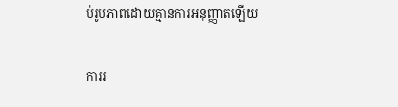ប់រូបភាពដោយគ្មានការអនុញ្ញាតឡើយ

ការរ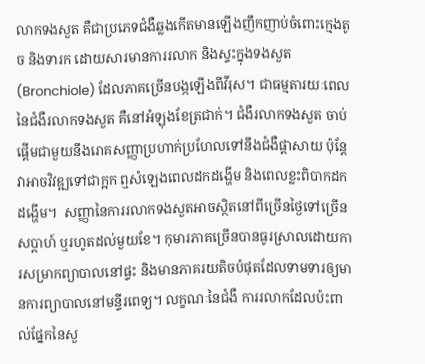លាកទងសួត គឺជាប្រភេទជំងឺឆ្លងកើតមានឡើងញឹកញាប់ចំពោះក្មេងតូច និងទារក ដោយសារមានការរលាក និងស្ទះក្នុងទងសួត (Bronchiole) ដែលភាគច្រើនបង្កឡើងពីវីរុស។ ជាធម្មតារយៈពេលនៃជំងឺរលាកទងសួត គឺនៅអំឡុងខែត្រជាក់។ ជំងឺរលាកទងសួត ចាប់ផ្តើមជាមួយនឹងរោគសញ្ញាប្រហាក់ប្រហែលទៅនឹងជំងឺផ្តាសាយ ប៉ុន្តែវាអាចវិវឌ្ឍទៅជាក្អក ឮសំឡេងពេលដកដង្ហើម និងពេលខ្លះពិបាកដកដង្ហើម។  សញ្ញានៃការរលាកទងសួតអាចស្ថិតនៅពីច្រើនថ្ងៃទៅច្រើនសប្តាហ៍ ឬរហូតដល់មួយខែ។ កុមារភាគច្រើនបានធូរស្រាលដោយការសម្រាកព្យាបាលនៅផ្ទះ និងមានភាគរយតិចបំផុតដែលទាមទារឲ្យមានការព្យាបាលនៅមន្ទីរពេទ្យ។ លក្ខណៈនៃជំងឺ ការរលាកដែលប៉ះពាល់ផ្នែកនៃសួ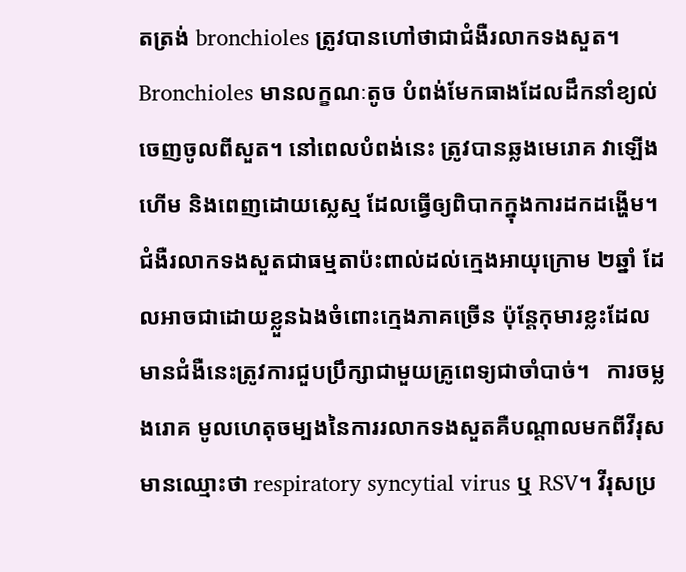តត្រង់ bronchioles ត្រូវបានហៅថាជាជំងឺរលាកទងសួត។ Bronchioles មានលក្ខណៈតូច បំពង់មែកធាងដែលដឹកនាំខ្យល់ចេញចូលពីសួត។ នៅពេលបំពង់នេះ ត្រូវបានឆ្លងមេរោគ វាឡើងហើម និងពេញដោយស្លេស្ម ដែលធ្វើឲ្យពិបាកក្នុងការដកដង្ហើម។ ជំងឺរលាកទងសួតជាធម្មតាប៉ះពាល់ដល់ក្មេងអាយុក្រោម ២ឆ្នាំ ដែលអាចជាដោយខ្លួនឯងចំពោះក្មេងភាគច្រើន ប៉ុន្តែកុមារខ្លះដែលមានជំងឺនេះត្រូវការជួបប្រឹក្សាជាមួយគ្រូពេទ្យជាចាំបាច់។   ការចម្លងរោគ មូលហេតុចម្បងនៃការរលាកទងសួតគឺបណ្ដាលមកពីវីរុសមានឈ្មោះថា respiratory syncytial virus ឬ RSV។ វីរុសប្រ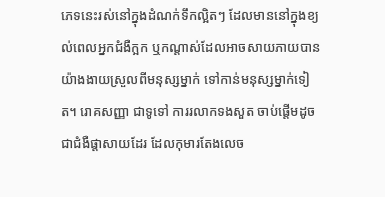ភេទនេះរស់នៅក្នុងដំណក់ទឹកល្អិតៗ ដែលមាននៅក្នុងខ្យល់ពេលអ្នកជំងឺក្អក ឬកណ្តាស់ដែលអាចសាយភាយបានយ៉ាងងាយស្រួលពីមនុស្សម្នាក់ ទៅកាន់មនុស្សម្នាក់ទៀត។ រោគសញ្ញា ជាទូទៅ ការរលាកទងសួត ចាប់ផ្តើមដូចជាជំងឺផ្តាសាយដែរ ដែលកុមារតែងលេច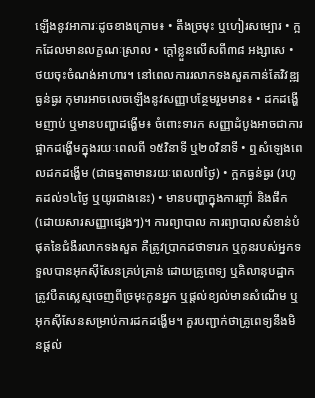ឡើងនូវអាការៈដូចខាងក្រោម៖ • តឹងច្រមុះ ឬហៀរសម្បោរ • ក្អកដែលមានលក្ខណៈស្រាល • ក្តៅខ្លួនលើសពី៣៨ អង្សាសេ • ថយចុះចំណង់អាហារ។ នៅពេលការរលាកទងសួតកាន់តែវិវឌ្ឍធ្ងន់ធ្ងរ កុមារអាចលេចឡើងនូវសញ្ញាបន្ថែមរួមមាន៖ • ដកដង្ហើមញាប់ ឬមានបញ្ហាដង្ហើម៖ ចំពោះទារក សញ្ញាដំបូងអាចជាការផ្អាកដង្ហើមក្នុងរយៈពេលពី ១៥វិនាទី ឬ២០វិនាទី • ឮសំឡេងពេលដកដង្ហើម (ជាធម្មតាមានរយៈពេល៧ថ្ងៃ) • ក្អកធ្ងន់ធ្ងរ (រហូតដល់១៤ថ្ងៃ ឬយូរជាងនេះ) • មានបញ្ហាក្នុងការញ៉ាំ និងផឹក (ដោយសារសញ្ញាផ្សេងៗ)។ ការព្យាបាល ការព្យាបាលសំខាន់បំផុតនៃជំងឺរលាកទងសួត គឺត្រូវប្រាកដថាទារក ឬកូនរបស់អ្នកទទួលបានអុកស៊ីសែនគ្រប់គ្រាន់ ដោយគ្រូពេទ្យ ឬគិលានុបដ្ឋាកត្រូវបឺតស្លេស្មចេញពីច្រមុះកូនអ្នក ឬផ្តល់ខ្យល់មានសំណើម ឬអុកស៊ីសែនសម្រាប់ការដកដង្ហើម។ គួរបញ្ជាក់ថាគ្រូពេទ្យនឹងមិនផ្តល់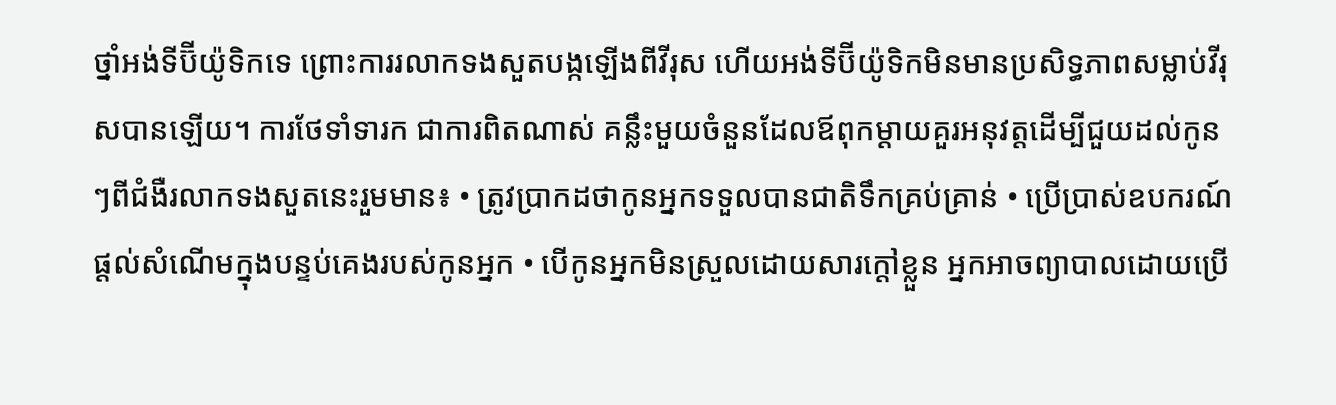ថ្នាំអង់ទីប៊ីយ៉ូទិកទេ ព្រោះការរលាកទងសួតបង្កឡើងពីវីរុស ហើយអង់ទីប៊ីយ៉ូទិកមិនមានប្រសិទ្ធភាពសម្លាប់វីរុសបានឡើយ។ ការថែទាំទារក ជាការពិតណាស់ គន្លឹះមួយចំនួនដែលឪពុកម្តាយគួរអនុវត្តដើម្បីជួយដល់កូនៗពីជំងឺរលាកទងសួតនេះរួមមាន៖ • ត្រូវប្រាកដថាកូនអ្នកទទួលបានជាតិទឹកគ្រប់គ្រាន់ • ប្រើប្រាស់ឧបករណ៍ផ្តល់សំណើមក្នុងបន្ទប់គេងរបស់កូនអ្នក • បើកូនអ្នកមិនស្រួលដោយសារក្តៅខ្លួន អ្នកអាចព្យាបាលដោយប្រើ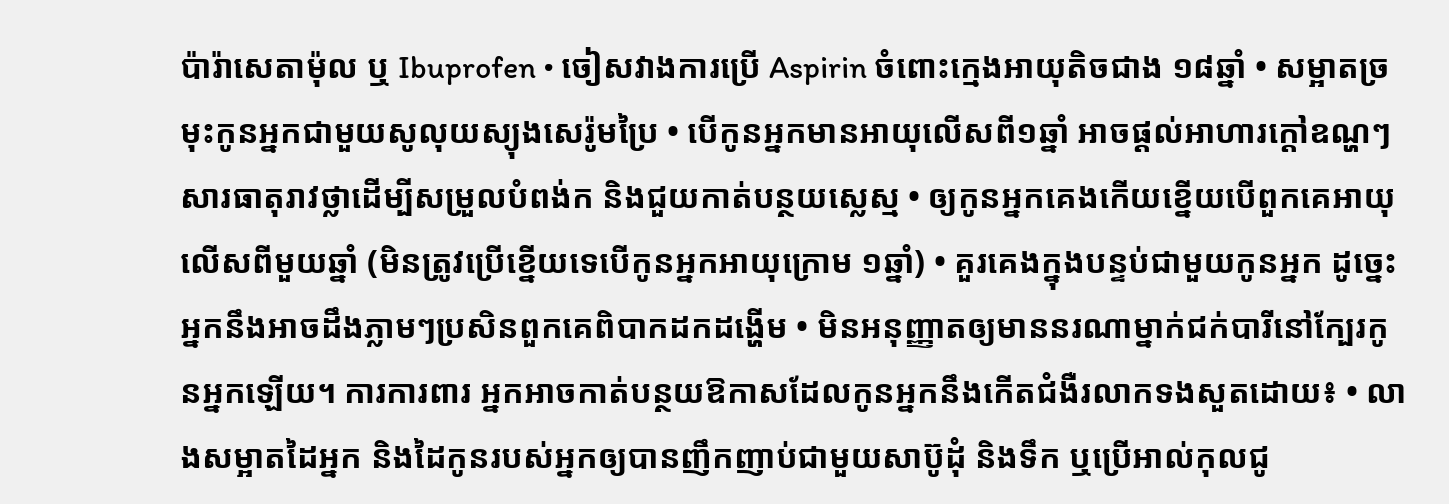ប៉ារ៉ាសេតាម៉ុល ឬ Ibuprofen • ចៀសវាងការប្រើ Aspirin ចំពោះក្មេងអាយុតិចជាង ១៨ឆ្នាំ • សម្អាតច្រមុះកូនអ្នកជាមួយសូលុយស្យុងសេរ៉ូមប្រៃ • បើកូនអ្នកមានអាយុលើសពី១ឆ្នាំ អាចផ្តល់អាហារក្តៅឧណ្ហៗ សារធាតុរាវថ្លាដើម្បីសម្រួលបំពង់ក និងជួយកាត់បន្ថយស្លេស្ម • ឲ្យកូនអ្នកគេងកើយខ្នើយបើពួកគេអាយុលើសពីមួយឆ្នាំ (មិនត្រូវប្រើខ្នើយទេបើកូនអ្នកអាយុក្រោម ១ឆ្នាំ) • គួរគេងក្នុងបន្ទប់ជាមួយកូនអ្នក ដូច្នេះ អ្នកនឹងអាចដឹងភ្លាមៗប្រសិនពួកគេពិបាកដកដង្ហើម • មិនអនុញ្ញាតឲ្យមាននរណាម្នាក់ជក់បារីនៅក្បែរកូនអ្នកឡើយ។ ការការពារ អ្នកអាចកាត់បន្ថយឱកាសដែលកូនអ្នកនឹងកើតជំងឺរលាកទងសួតដោយ៖ • លាងសម្អាតដៃអ្នក និងដៃកូនរបស់អ្នកឲ្យបានញឹកញាប់ជាមួយសាប៊ូដុំ និងទឹក ឬប្រើអាល់កុលជូ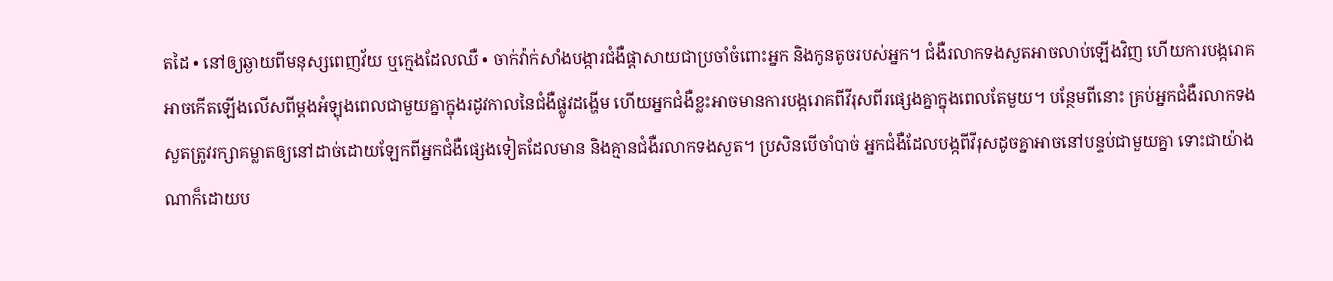តដៃ • នៅឲ្យឆ្ងាយពីមនុស្សពេញវ័យ ឬក្មេងដែលឈឺ • ចាក់វ៉ាក់សាំងបង្ការជំងឺផ្តាសាយជាប្រចាំចំពោះអ្នក និងកូនតូចរបស់អ្នក។ ជំងឺរលាកទងសួតអាចលាប់ឡើងវិញ ហើយការបង្ករោគអាចកើតឡើងលើសពីម្តងអំឡុងពេលជាមួយគ្នាក្នុងរដូវកាលនៃជំងឺផ្លូវដង្ហើម ហើយអ្នកជំងឺខ្លះអាចមានការបង្ករោគពីវីរុសពីរផ្សេងគ្នាក្នុងពេលតែមួយ។ បន្ថែមពីនោះ គ្រប់អ្នកជំងឺរលាកទងសួតត្រូវរក្សាគម្លាតឲ្យនៅដាច់ដោយឡែកពីអ្នកជំងឺផ្សេងទៀតដែលមាន និងគ្មានជំងឺរលាកទងសួត។ ប្រសិនបើចាំបាច់ អ្នកជំងឺដែលបង្កពីវីរុសដូចគ្នាអាចនៅបន្ទប់ជាមួយគ្នា ទោះជាយ៉ាងណាក៏ដោយប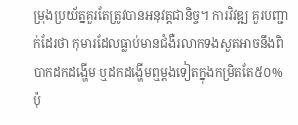ម្រុងប្រយ័ត្នគួរតែត្រូវបានអនុវត្តជានិច្ច។ ការវិវឌ្ឍ គួរបញ្ជាក់ដែរថា កុមារដែលធ្លាប់មានជំងឺរលាកទងសួតអាចនឹងពិបាកដកដង្ហើម ឬដកដង្ហើមឮម្តងទៀតក្នុងកម្រិតតែ៥០% ប៉ុ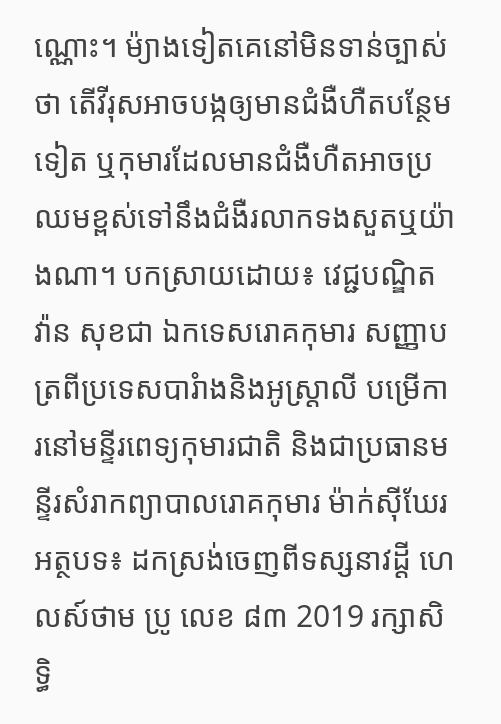ណ្ណោះ។ ម៉្យាងទៀតគេនៅមិនទាន់ច្បាស់ថា តើវីរុសអាចបង្កឲ្យមានជំងឺហឺតបន្ថែមទៀត ឬកុមារដែលមានជំងឺហឺតអាចប្រឈមខ្ពស់ទៅនឹងជំងឺរលាកទងសួតឬយ៉ាងណា។ បកស្រាយដោយ៖ វេជ្ជបណ្ឌិត វ៉ាន សុខជា ឯកទេសរោគកុមារ សញ្ញាបត្រពីប្រទេសបារំាងនិងអូស្ត្រាលី បម្រើការនៅមន្ទីរពេទ្យកុមារជាតិ និងជាប្រធានមន្ទីរសំរាកព្យាបាលរោគកុមារ ម៉ាក់ស៊ីឃែរ អត្ថបទ៖ ដកស្រង់ចេញពីទស្សនាវដ្ដី ហេលស៍ថាម ប្រូ លេខ ៨៣ 2019 រក្សាសិទ្ធិ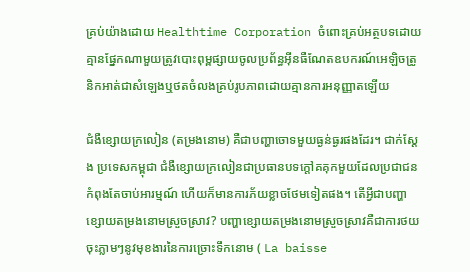គ្រប់យ៉ាងដោយ Healthtime Corporation ចំពោះគ្រប់អត្ថបទដោយគ្មានផ្នែកណាមួយត្រូវបោះពុម្ពផ្សាយចូលប្រព័ន្ធអុីនធឺណែតឧបករណ៍អេឡិចត្រូនិកអាត់ជាសំឡេងឬថតចំលងគ្រប់រូបភាពដោយគ្មានការអនុញ្ញាតឡើយ

ជំងឺខ្សោយក្រលៀន (តម្រងនោម) គឺជាបញ្ហាចោទមួយធ្ងន់ធ្ងរផងដែរ។ ជាក់ស្តែង ប្រទេសកម្ពុជា ជំងឺខ្សោយក្រលៀនជាប្រធានបទក្តៅគគុកមួយដែលប្រជាជនកំពុងតែចាប់អារម្មណ៍ ហើយក៏មានការភ័យខ្លាចថែមទៀតផង។ តើអ្វីជាបញ្ហាខ្សោយតម្រងនោមស្រួចស្រាវ? បញ្ហាខ្សោយតម្រងនោមស្រួចស្រាវគឺជាការថយចុះភ្លាមៗនូវមុខងារនៃការច្រោះទឹកនោម ( La baisse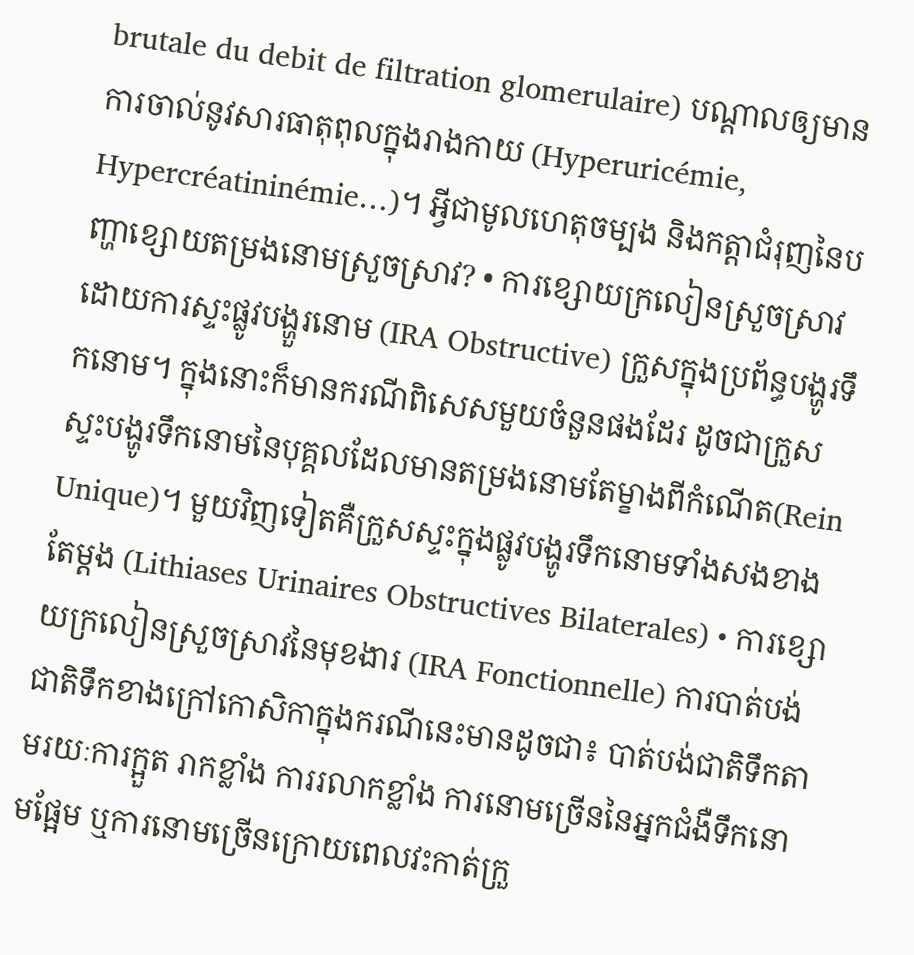brutale du debit de filtration glomerulaire) បណ្តាលឲ្យមានការចាល់នូវសារធាតុពុលក្នុងរាងកាយ (Hyperuricémie, Hypercréatininémie…)។ អ្វីជាមូលហេតុចម្បង និងកត្តាជំរុញនៃបញ្ហាខ្សោយតម្រងនោមស្រួចស្រាវ? • ការខ្សោយក្រលៀនស្រួចស្រាវដោយការស្ទះផ្លូវបង្ហួរនោម (IRA Obstructive) ក្រួសក្នុងប្រព័ន្ធបង្ហូរទឹកនោម។ ក្នុងនោះក៏មានករណីពិសេសមួយចំនួនផងដែរ ដូចជាក្រួសស្ទះបង្ហូរទឹកនោមនៃបុគ្គលដែលមានតម្រងនោមតែម្ខាងពីកំណើត(Rein Unique)។ មួយវិញទៀតគឺក្រួសស្ទះក្នុងផ្លូវបង្ហូរទឹកនោមទាំងសងខាងតែម្តង (Lithiases Urinaires Obstructives Bilaterales) • ការខ្សោយក្រលៀនស្រួចស្រាវនៃមុខងារ (IRA Fonctionnelle) ការបាត់បង់ជាតិទឹកខាងក្រៅកោសិកាក្នុងករណីនេះមានដូចជា៖ បាត់បង់ជាតិទឹកតាមរយៈការក្អួត រាកខ្លាំង ការរលាកខ្លាំង ការនោមច្រើននៃអ្នកជំងឺទឹកនោមផ្អែម ឬការនោមច្រើនក្រោយពេលវះកាត់ក្រួ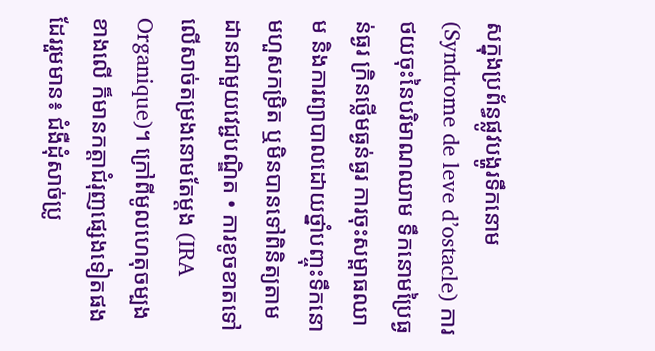សក្នុងប្រព័ន្ធផ្លូវបង្ហូរទឹកនោម (Syndrome de leve d’ostacle) ការថយចុះនៃបរិមាណឈាម ទឹកនោមប្រៃធ្ងន់ធ្ងរ ក្រិនថ្លើមធ្ងន់ធ្ងរ ការចុះសម្ពាធឈាម និងការព្យាបាលដោយថ្នាំបញ្ចុះទឹកនោមហួសកម្រិត ឬមិនបានទៅពិនិត្យតាមដានជាមួយវេជ្ជបណ្ឌិត • ការខូចខាតទៅលើសាច់តម្រងនោមតែម្តង (IRA Organique)។ ក្រៅពីមូលហេតុចម្បងខាងលើ ក៏មានកត្តាជំរុញផ្សេងទៀតផងដែររួមមាន៖ ជំងឺដុំសាច់ប្រូ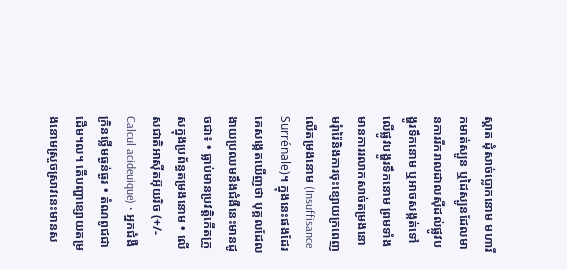ស្តាត ដុំសាច់ប្លោកនោម មហារីកមាត់ស្បូន ឬដៃស្បូនដែលមានការរីករាលដាលស៊ីដល់ផ្លូវបង្ហូរទឹកនោម ឬអាចសង្កត់ទៅលើផ្លូវបង្ហូរទឹកនោម ព្រមទាំងមានការរលាកសាច់តម្រងនោមរុំារ៉ៃនិងការចុះខ្សោយក្រពេញលើតម្រងនោម (Insuffisance Surrénale)។ ក្នុងនេះផងដែរ គេសង្កេតឃើញថា បុគ្គលដែលងាយប្រឈមនឹងជំងឺនេះមានដូចជា៖ • ធ្លាប់មានប្រវត្តិកើតក្រួសក្នុងប្រព័ន្ធតម្រងនោម • លើសជាតិអាស៊ីតអ៊ុយរិច (+/- Calcul acideuique) • អ្នកជំងឺក្រិនថ្លើមធ្ងន់ធ្ងរ • តំណពូជជាដើម។ល។ តើបញ្ហាខ្សោយតម្រងនោមស្រួចស្រាវនេះមានស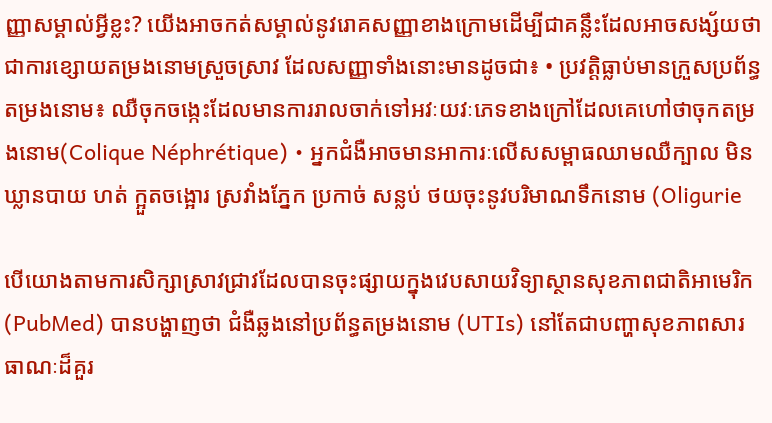ញ្ញាសម្គាល់អ្វីខ្លះ? យើងអាចកត់សម្គាល់នូវរោគសញ្ញាខាងក្រោមដើម្បីជាគន្លឹះដែលអាចសង្ស័យថាជាការខ្សោយតម្រងនោមស្រួចស្រាវ ដែលសញ្ញាទាំងនោះមានដូចជា៖ • ប្រវត្តិធ្លាប់មានក្រួសប្រព័ន្ធតម្រងនោម៖ ឈឺចុកចង្កេះដែលមានការរាលចាក់ទៅអវៈយវៈភេទខាងក្រៅដែលគេហៅថាចុកតម្រងនោម(Colique Néphrétique) • អ្នកជំងឺអាចមានអាការៈលើសសម្ពាធឈាមឈឺក្បាល មិនឃ្លានបាយ ហត់ ក្អួតចង្អោរ ស្រវាំងភ្នែក ប្រកាច់ សន្លប់ ថយចុះនូវបរិមាណទឹកនោម (Oligurie

បើយោងតាមការសិក្សាស្រាវជ្រាវដែលបានចុះផ្សាយក្នុងវេបសាយវិទ្យាស្ថានសុខភាពជាតិអាមេរិក (PubMed) បានបង្ហាញថា ជំងឺឆ្លងនៅប្រព័ន្ធតម្រងនោម (UTIs) នៅតែជាបញ្ហាសុខភាពសារធាណៈដ៏គួរ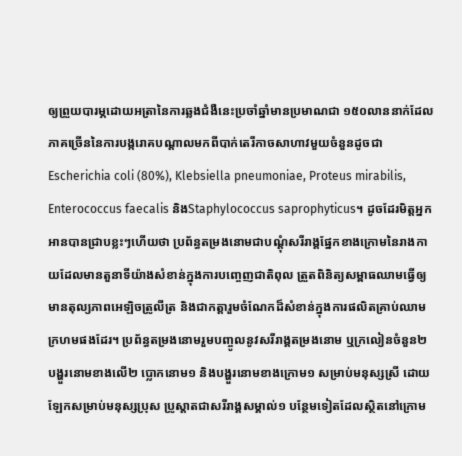ឲ្យព្រួយបារម្ភដោយអត្រានៃការឆ្លងជំងឺនេះប្រចាំឆ្នាំមានប្រមាណជា ១៥០លាននាក់ដែលភាគច្រើននៃការបង្ករោគបណ្តាលមកពីបាក់តេរីកាចសាហាវមួយចំនួនដូចជា Escherichia coli (80%), Klebsiella pneumoniae, Proteus mirabilis, Enterococcus faecalis និងStaphylococcus saprophyticus។ ដូចដែរមិត្តអ្នកអានបានជ្រាបខ្លះៗហើយថា ប្រព័ន្ធតម្រងនោមជាបណ្តុំសរីរាង្គផ្នែកខាងក្រោមនៃរាងកាយដែលមានតួនាទីយ៉ាងសំខាន់ក្នុងការបញ្ចេញជាតិពុល ត្រួតពិនិត្យសម្ពាធឈាមធ្វើឲ្យមានតុល្យភាពអេឡិចត្រូលីត្រ និងជាកត្តារួមចំណែកដ៏សំខាន់ក្នុងការផលិតគ្រាប់ឈាមក្រហមផងដែរ។ ប្រព័ន្ធតម្រងនោមរួមបញ្ចូលនូវសរីរាង្គតម្រងនោម ឬក្រលៀនចំនួន២ បង្ហួរនោមខាងលើ២ ប្លោកនោម១ និងបង្ហួរនោមខាងក្រោម១ សម្រាប់មនុស្សស្រី ដោយឡែកសម្រាប់មនុស្សប្រុស ប្រូស្តាតជាសរីរាង្គសម្គាល់១ បន្ថែមទៀតដែលស្ថិតនៅក្រោម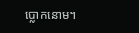ប្លោកនោម។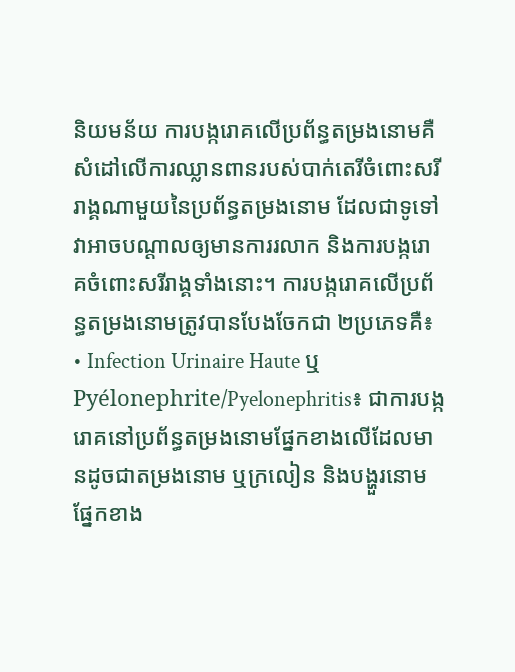និយមន័យ ការបង្ករោគលើប្រព័ន្ធតម្រងនោមគឺសំដៅលើការឈ្លានពានរបស់បាក់តេរីចំពោះសរីរាង្គណាមួយនៃប្រព័ន្ធតម្រងនោម ដែលជាទូទៅវាអាចបណ្តាលឲ្យមានការរលាក និងការបង្ករោគចំពោះសរីរាង្គទាំងនោះ។ ការបង្ករោគលើប្រព័ន្ធតម្រងនោមត្រូវបានបែងចែកជា ២ប្រភេទគឺ៖ • Infection Urinaire Haute ឬ Pyélonephrite/Pyelonephritis៖ ជាការបង្ករោគនៅប្រព័ន្ធតម្រងនោមផ្នែកខាងលើដែលមានដូចជាតម្រងនោម ឬក្រលៀន និងបង្ហួរនោមផ្នែកខាង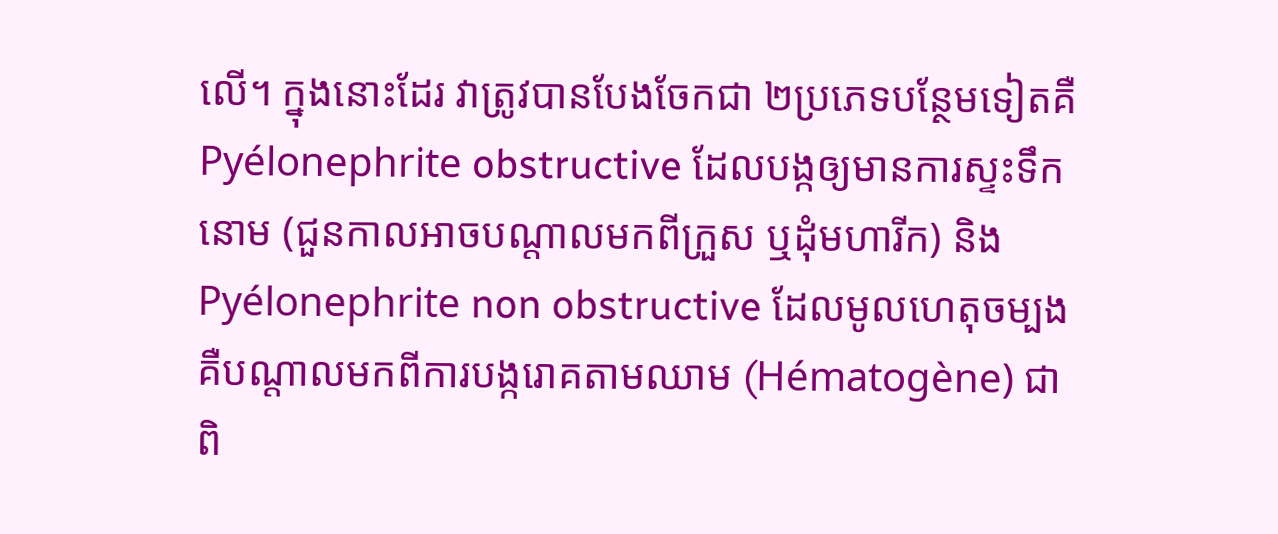លើ។ ក្នុងនោះដែរ វាត្រូវបានបែងចែកជា ២ប្រភេទបន្ថែមទៀតគឺ Pyélonephrite obstructive ដែលបង្កឲ្យមានការស្ទះទឹកនោម (ជួនកាលអាចបណ្តាលមកពីក្រួស ឬដុំមហារីក) និង Pyélonephrite non obstructive ដែលមូលហេតុចម្បងគឺបណ្តាលមកពីការបង្ករោគតាមឈាម (Hématogène) ជាពិ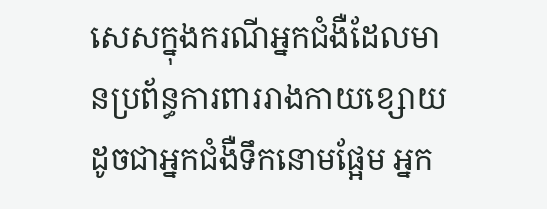សេសក្នុងករណីអ្នកជំងឺដែលមានប្រព័ន្ធការពាររាងកាយខ្សោយដូចជាអ្នកជំងឺទឹកនោមផ្អែម អ្នក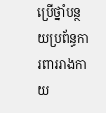ប្រើថ្នាំបន្ថយប្រព័ន្ធការពាររាងកាយ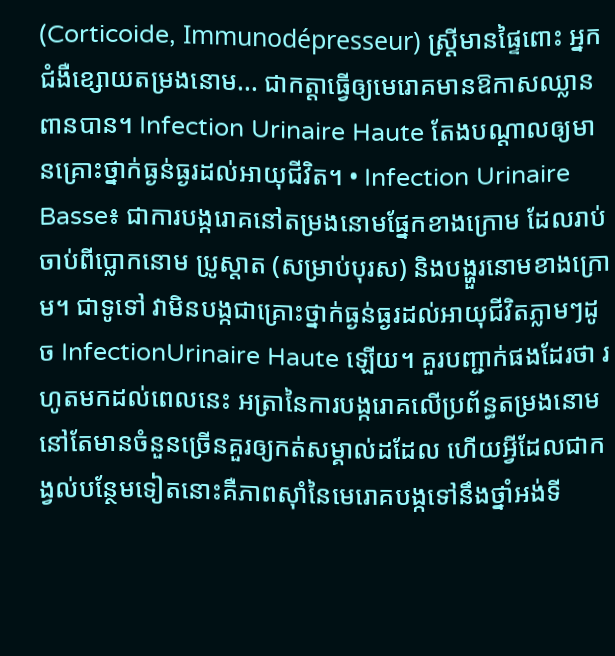(Corticoide, Immunodépresseur) ស្រ្ដីមានផ្ទៃពោះ អ្នកជំងឺខ្សោយតម្រងនោម... ជាកត្តាធ្វើឲ្យមេរោគមានឱកាសឈ្លានពានបាន។ Infection Urinaire Haute តែងបណ្តាលឲ្យមានគ្រោះថ្នាក់ធ្ងន់ធ្ងរដល់អាយុជីវិត។ • Infection Urinaire Basse៖ ជាការបង្ករោគនៅតម្រងនោមផ្នែកខាងក្រោម ដែលរាប់ចាប់ពីប្លោកនោម ប្រូស្តាត (សម្រាប់បុរស) និងបង្ហួរនោមខាងក្រោម។ ជាទូទៅ វាមិនបង្កជាគ្រោះថ្នាក់ធ្ងន់ធ្ងរដល់អាយុជីវិតភ្លាមៗដូច InfectionUrinaire Haute ឡើយ។ គួរបញ្ជាក់ផងដែរថា រហូតមកដល់ពេលនេះ អត្រានៃការបង្ករោគលើប្រព័ន្ធតម្រងនោមនៅតែមានចំនួនច្រើនគួរឲ្យកត់សម្គាល់ដដែល ហើយអ្វីដែលជាកង្វល់បន្ថែមទៀតនោះគឺភាពស៊ាំនៃមេរោគបង្កទៅនឹងថ្នាំអង់ទី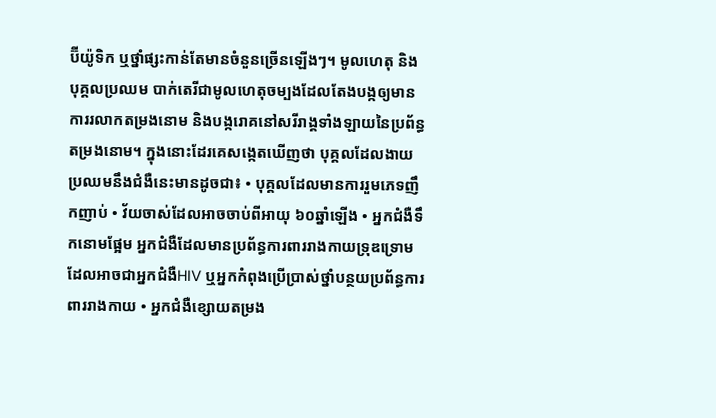ប៊ីយ៉ូទិក ឬថ្នាំផ្សះកាន់តែមានចំនួនច្រើនឡើងៗ។ មូលហេតុ និងបុគ្គលប្រឈម បាក់តេរីជាមូលហេតុចម្បងដែលតែងបង្កឲ្យមានការរលាកតម្រងនោម និងបង្ករោគនៅសរីរាង្គទាំងឡាយនៃប្រព័ន្ធតម្រងនោម។ ក្នុងនោះដែរគេសង្កេតឃើញថា បុគ្គលដែលងាយប្រឈមនឹងជំងឺនេះមានដូចជា៖ • បុគ្គលដែលមានការរួមភេទញឹកញាប់ • វ័យចាស់ដែលអាចចាប់ពីអាយុ ៦០ឆ្នាំឡើង • អ្នកជំងឺទឹកនោមផ្អែម អ្នកជំងឺដែលមានប្រព័ន្ធការពាររាងកាយទ្រុឌទ្រោមដែលអាចជាអ្នកជំងឺHIV ឬអ្នកកំពុងប្រើប្រាស់ថ្នាំបន្ថយប្រព័ន្ធការពាររាងកាយ • អ្នកជំងឺខ្សោយតម្រង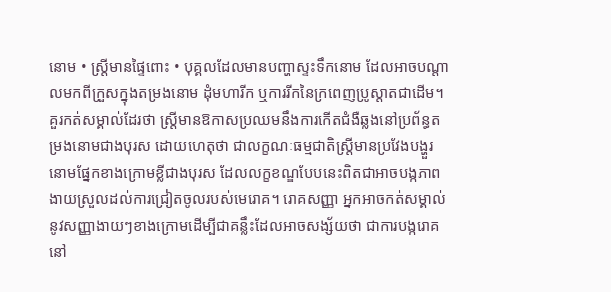នោម • ស្រ្ដីមានផ្ទៃពោះ • បុគ្គលដែលមានបញ្ហាស្ទះទឹកនោម ដែលអាចបណ្តាលមកពីក្រួសក្នុងតម្រងនោម ដុំមហារីក ឬការរីកនៃក្រពេញប្រូស្តាតជាដើម។  គួរកត់សម្គាល់ដែរថា ស្ត្រីមានឱកាសប្រឈមនឹងការកើតជំងឺឆ្លងនៅប្រព័ន្ធតម្រងនោមជាងបុរស ដោយហេតុថា ជាលក្ខណៈធម្មជាតិស្ត្រីមានប្រវែងបង្ហួរនោមផ្នែកខាងក្រោមខ្លីជាងបុរស ដែលលក្ខខណ្ឌបែបនេះពិតជាអាចបង្កភាពងាយស្រួលដល់ការជ្រៀតចូលរបស់មេរោគ។ រោគសញ្ញា អ្នកអាចកត់សម្គាល់នូវសញ្ញាងាយៗខាងក្រោមដើម្បីជាគន្លឹះដែលអាចសង្ស័យថា ជាការបង្ករោគនៅ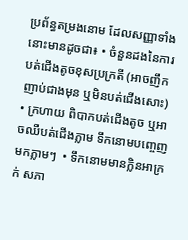ប្រព័ន្ធតម្រងនោម ដែលសញ្ញាទាំងនោះមានដូចជា៖ • ចំនួនដងនៃការបត់ជើងតូចខុសប្រក្រតី (អាចញឹកញាប់ជាងមុន ឬមិនបត់ជើងសោះ) • ក្រហាយ ពិបាកបត់ជើងតូច ឬអាចឈឺបត់ជើងភ្លាម ទឹកនោមបញ្ចេញមកភ្លាមៗ  • ទឹកនោមមានក្លិនអាក្រក់ សភា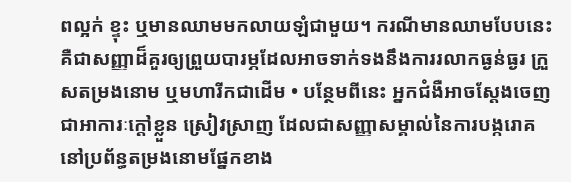ពល្អក់ ខ្ទុះ ឬមានឈាមមកលាយឡំជាមួយ។ ករណីមានឈាមបែបនេះគឺជាសញ្ញាដ៏គួរឲ្យព្រួយបារម្ភដែលអាចទាក់ទងនឹងការរលាកធ្ងន់ធ្ងរ ក្រួសតម្រងនោម ឬមហារីកជាដើម • បន្ថែមពីនេះ អ្នកជំងឺអាចស្តែងចេញជាអាការៈក្តៅខ្លួន ស្រៀវស្រាញ ដែលជាសញ្ញាសម្គាល់នៃការបង្ករោគនៅប្រព័ន្ធតម្រងនោមផ្នែកខាង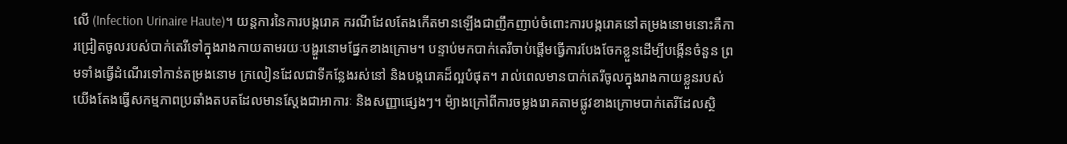លើ (Infection Urinaire Haute)។ យន្តការនៃការបង្ករោគ ករណីដែលតែងកើតមានឡើងជាញឹកញាប់ចំពោះការបង្ករោគនៅតម្រងនោមនោះគឺការជ្រៀតចូលរបស់បាក់តេរីទៅក្នុងរាងកាយតាមរយៈបង្ហួរនោមផ្នែកខាងក្រោម។ បន្ទាប់មកបាក់តេរីចាប់ផ្តើមធ្វើការបែងចែកខ្លួនដើម្បីបង្កើនចំនួន ព្រមទាំងធ្វើដំណើរទៅកាន់តម្រងនោម ក្រលៀនដែលជាទីកន្លែងរស់នៅ និងបង្ករោគដ៏ល្អបំផុត។ រាល់ពេលមានបាក់តេរីចូលក្នុងរាងកាយខ្លួនរបស់យើងតែងធ្វើសកម្មភាពប្រឆាំងតបតដែលមានស្តែងជាអាការៈ និងសញ្ញាផ្សេងៗ។ ម៉្យាងក្រៅពីការចម្លងរោគតាមផ្លូវខាងក្រោមបាក់តេរីដែលស្ថិ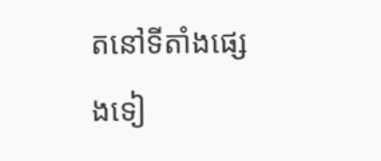តនៅទីតាំងផ្សេងទៀ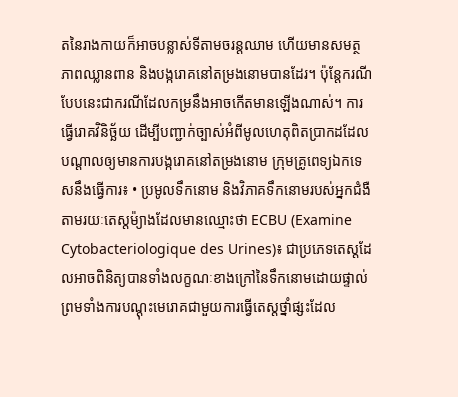តនៃរាងកាយក៏អាចបន្លាស់ទីតាមចរន្តឈាម ហើយមានសមត្ថភាពឈ្លានពាន និងបង្ករោគនៅតម្រងនោមបានដែរ។ ប៉ុន្តែករណីបែបនេះជាករណីដែលកម្រនឹងអាចកើតមានឡើងណាស់។ ការធ្វើរោគវិនិច្ឆ័យ ដើម្បីបញ្ជាក់ច្បាស់អំពីមូលហេតុពិតប្រាកដដែលបណ្តាលឲ្យមានការបង្ករោគនៅតម្រងនោម ក្រុមគ្រូពេទ្យឯកទេសនឹងធ្វើការ៖ • ប្រមូលទឹកនោម និងវិភាគទឹកនោមរបស់អ្នកជំងឺតាមរយៈតេស្តម៉្យាងដែលមានឈ្មោះថា ECBU (Examine Cytobacteriologique des Urines)៖ ជាប្រភេទតេស្តដែលអាចពិនិត្យបានទាំងលក្ខណៈខាងក្រៅនៃទឹកនោមដោយផ្ទាល់ព្រមទាំងការបណ្តុះមេរោគជាមួយការធ្វើតេស្តថ្នាំផ្សះដែល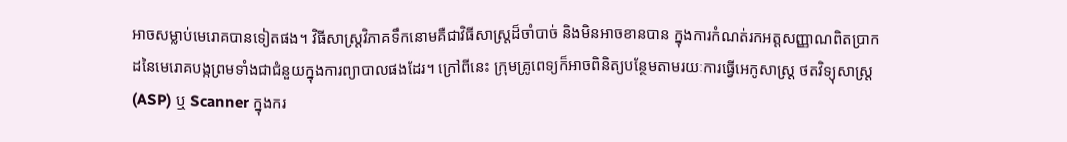អាចសម្លាប់មេរោគបានទៀតផង។ វិធីសាស្រ្តវិភាគទឹកនោមគឺជាវិធីសាស្ត្រដ៏ចាំបាច់ និងមិនអាចខានបាន ក្នុងការកំណត់រកអត្តសញ្ញាណពិតប្រាកដនៃមេរោគបង្កព្រមទាំងជាជំនួយក្នុងការព្យាបាលផងដែរ។ ក្រៅពីនេះ ក្រុមគ្រូពេទ្យក៏អាចពិនិត្យបន្ថែមតាមរយៈការធ្វើអេកូសាស្ត្រ ថតវិទ្យុសាស្ត្រ (ASP) ឬ Scanner ក្នុងករ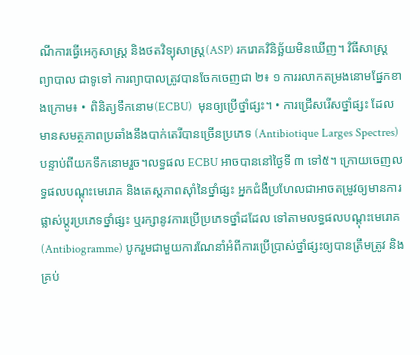ណីការធ្វើអេកូសាស្ត្រ និងថតវិទ្យុសាស្ត្រ(ASP) រករោគវិនិច្ឆ័យមិនឃើញ។ វិធីសាស្រ្តព្យាបាល ជាទូទៅ ការព្យាបាលត្រូវបានចែកចេញជា ២៖ ១ ការរលាកតម្រងនោមផ្នែកខាងក្រោម៖ • ពិនិត្យទឹកនោម(ECBU)  មុនឲ្យប្រើថ្នាំផ្សះ។ • ការជ្រើសរើសថ្នាំផ្សះ ដែលមានសមត្ថភាពប្រឆាំងនឹងបាក់តេរីបានច្រើនប្រភេទ (Antibiotique Larges Spectres) បន្ទាប់ពីយកទឹកនោមរួច។លទ្ធផល ECBU អាចបាននៅថ្ងៃទី ៣ ទៅ៥។ ក្រោយចេញលទ្ធផលបណ្តុះមេរោគ និងតេស្តភាពស៊ាំនៃថ្នាំផ្សះ អ្នកជំងឺប្រហែលជាអាចតម្រូវឲ្យមានការផ្លាស់ប្តូរប្រភេទថ្នាំផ្សះ ឬរក្សានូវការប្រើប្រភេទថ្នាំដដែល ទៅតាមលទ្ធផលបណ្តុះមេរោគ (Antibiogramme) បូករួមជាមួយការណែនាំអំពីការប្រើប្រាស់ថ្នាំផ្សះឲ្យបានត្រឹមត្រូវ និងគ្រប់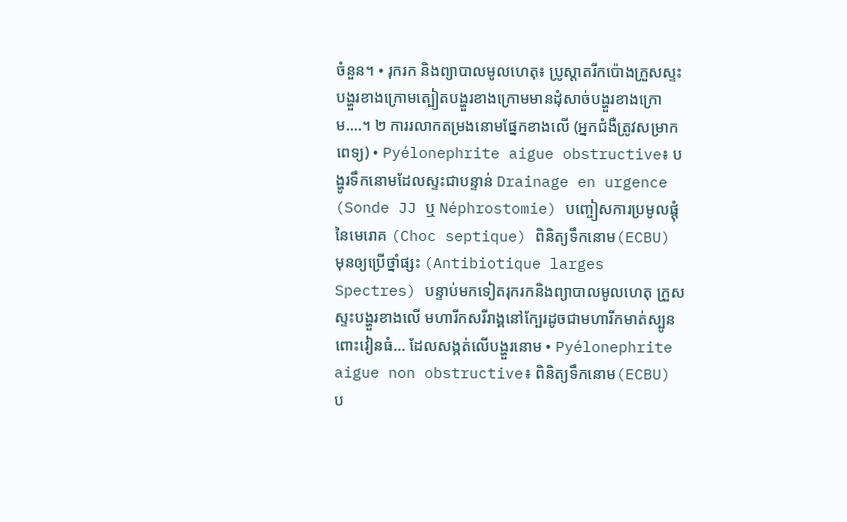ចំនួន។ • រុករក និងព្យាបាលមូលហេតុ៖ ប្រូស្តាតរីកប៉ោងក្រួសស្ទះបង្ហួរខាងក្រោមត្បៀតបង្ហួរខាងក្រោមមានដុំសាច់បង្ហួរខាងក្រោម….។ ២ ការរលាកតម្រងនោមផ្នែកខាងលើ (អ្នកជំងឺត្រូវសម្រាកពេទ្យ) • Pyélonephrite aigue obstructive៖ បង្ហូរទឹកនោមដែលស្ទះជាបន្ទាន់ Drainage en urgence (Sonde JJ ឬ Néphrostomie) បញ្ចៀសការប្រមូលផ្តុំនៃមេរោគ (Choc septique) ពិនិត្យទឹកនោម(ECBU) មុនឲ្យប្រើថ្នាំផ្សះ (Antibiotique larges Spectres) បន្ទាប់មកទៀតរុករកនិងព្យាបាលមូលហេតុ ក្រួសស្ទះបង្ហួរខាងលើ មហារីកសរីរាង្គនៅក្បែរដូចជាមហារីកមាត់ស្បូន ពោះវៀនធំ… ដែលសង្កត់លើបង្ហួរនោម • Pyélonephrite aigue non obstructive៖ ពិនិត្យទឹកនោម(ECBU) ប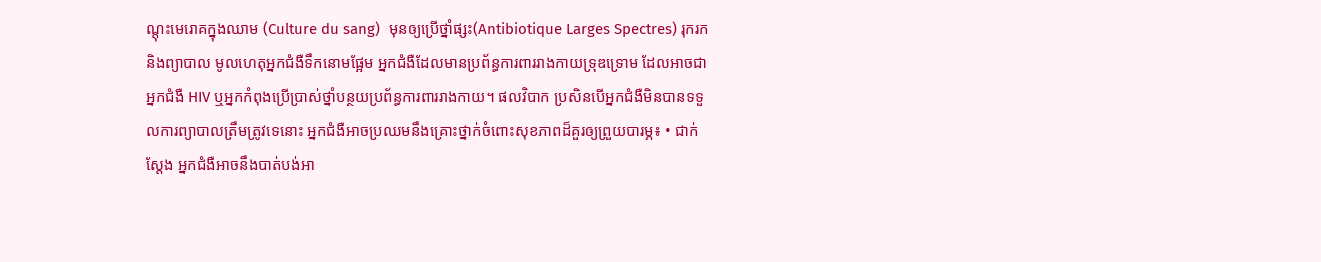ណ្តុះមេរោគក្នុងឈាម (Culture du sang)  មុនឲ្យប្រើថ្នាំផ្សះ(Antibiotique Larges Spectres) រុករក និងព្យាបាល មូលហេតុអ្នកជំងឺទឹកនោមផ្អែម អ្នកជំងឺដែលមានប្រព័ន្ធការពាររាងកាយទ្រុឌទ្រោម ដែលអាចជាអ្នកជំងឺ HIV ឬអ្នកកំពុងប្រើប្រាស់ថ្នាំបន្ថយប្រព័ន្ធការពាររាងកាយ។ ផលវិបាក ប្រសិនបើអ្នកជំងឺមិនបានទទួលការព្យាបាលត្រឹមត្រូវទេនោះ អ្នកជំងឺអាចប្រឈមនឹងគ្រោះថ្នាក់ចំពោះសុខភាពដ៏គួរឲ្យព្រួយបារម្ភ៖ • ជាក់ស្តែង អ្នកជំងឺអាចនឹងបាត់បង់អា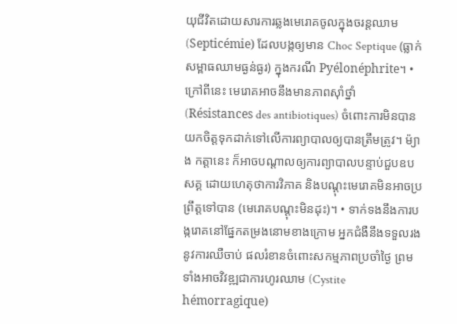យុជីវិតដោយសារការឆ្លងមេរោគចូលក្នុងចរន្តឈាម (Septicémie) ដែលបង្កឲ្យមាន Choc Septique (ធ្លាក់សម្ពាធឈាមធ្ងន់ធ្ងរ) ក្នុងករណី Pyélonéphrite។ • ក្រៅពីនេះ មេរោគអាចនឹងមានភាពស៊ាំថ្នាំ (Résistances des antibiotiques) ចំពោះការមិនបានយកចិត្តទុកដាក់ទៅលើការព្យាបាលឲ្យបានត្រឹមត្រូវ។ ម៉្យាង កត្តានេះ ក៏អាចបណ្តាលឲ្យការព្យាបាលបន្ទាប់ជួបឧបសគ្គ ដោយហេតុថាការវិភាគ និងបណ្តុះមេរោគមិនអាចប្រព្រឹត្តទៅបាន (មេរោគបណ្តុះមិនដុះ)។ • ទាក់ទងនឹងការបង្ករោគនៅផ្នែកតម្រងនោមខាងក្រោម អ្នកជំងឺនឹងទទួលរងនូវការឈឺចាប់ ផលរំខានចំពោះសកម្មភាពប្រចាំថ្ងៃ ព្រមទាំងអាចវិវឌ្ឍជាការហូរឈាម (Cystite hémorragique)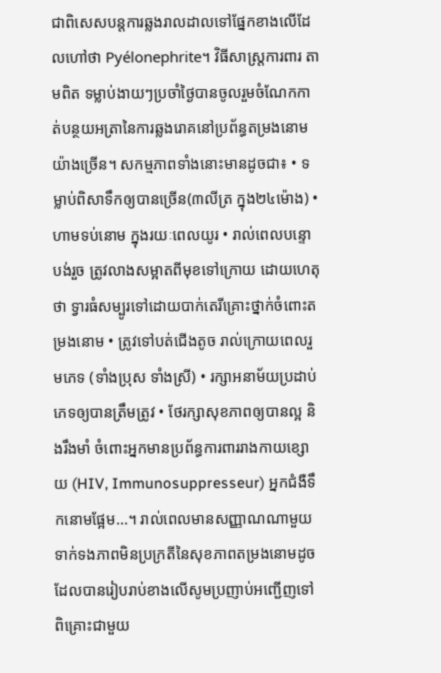ជាពិសេសបន្តការឆ្លងរាលដាលទៅផ្នែកខាងលើដែលហៅថា Pyélonephrite។ វិធីសាស្រ្តការពារ តាមពិត ទម្លាប់ងាយៗប្រចាំថ្ងៃបានចូលរួមចំណែកកាត់បន្ថយអត្រានៃការឆ្លងរោគនៅប្រព័ន្ធតម្រងនោមយ៉ាងច្រើន។ សកម្មភាពទាំងនោះមានដូចជា៖ • ទម្លាប់ពិសាទឹកឲ្យបានច្រើន(៣លីត្រ ក្នុង២៤ម៉ោង) • ហាមទប់នោម ក្នុងរយៈពេលយូរ • រាល់ពេលបន្ទោបង់រួច ត្រូវលាងសម្អាតពីមុខទៅក្រោយ ដោយហេតុថា ទ្វារធំសម្បូរទៅដោយបាក់តេរីគ្រោះថ្នាក់ចំពោះតម្រងនោម • ត្រូវទៅបត់ជើងតូច រាល់ក្រោយពេលរួមភេទ (ទាំងប្រុស ទាំងស្រី) • រក្សាអនាម័យប្រដាប់ភេទឲ្យបានត្រឹមត្រូវ • ថែរក្សាសុខភាពឲ្យបានល្អ និងរឹងមាំ ចំពោះអ្នកមានប្រព័ន្ធការពាររាងកាយខ្សោយ (HIV, Immunosuppresseur) អ្នកជំងឺទឹកនោមផ្អែម...។ រាល់ពេលមានសញ្ញាណណាមួយទាក់ទងភាពមិនប្រក្រតីនៃសុខភាពតម្រងនោមដូចដែលបានរៀបរាប់ខាងលើសូមប្រញាប់អញ្ជើញទៅពិគ្រោះជាមួយ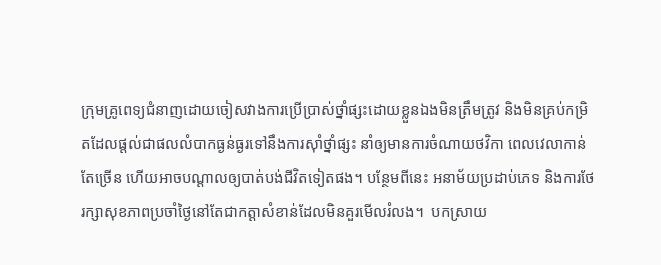ក្រុមគ្រូពេទ្យជំនាញដោយចៀសវាងការប្រើប្រាស់ថ្នាំផ្សះដោយខ្លួនឯងមិនត្រឹមត្រូវ និងមិនគ្រប់កម្រិតដែលផ្តល់ជាផលលំបាកធ្ងន់ធ្ងរទៅនឹងការស៊ាំថ្នាំផ្សះ នាំឲ្យមានការចំណាយថវិកា ពេលវេលាកាន់តែច្រើន ហើយអាចបណ្តាលឲ្យបាត់បង់ជីវិតទៀតផង។ បន្ថែមពីនេះ អនាម័យប្រដាប់ភេទ និងការថែរក្សាសុខភាពប្រចាំថ្ងៃនៅតែជាកត្តាសំខាន់ដែលមិនគួរមើលរំលង។  បកស្រាយ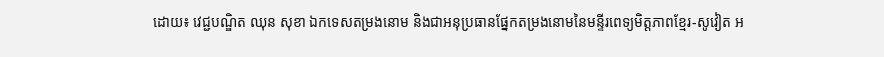ដោយ៖ វេជ្ជបណ្ឌិត ឈុន សុខា ឯកទេសតម្រងនោម និងជាអនុប្រធានផ្នែកតម្រងនោមនៃមន្ទីរពេទ្យមិត្តភាពខ្មែរ-សូវៀត អ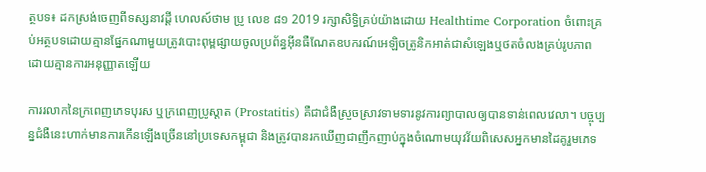ត្ថបទ៖ ដកស្រង់ចេញពីទស្សនាវដ្ដី ហេលស៍ថាម ប្រូ លេខ ៨១ 2019 រក្សាសិទ្ធិគ្រប់យ៉ាងដោយ Healthtime Corporation ចំពោះគ្រប់អត្ថបទដោយគ្មានផ្នែកណាមួយត្រូវបោះពុម្ពផ្សាយចូលប្រព័ន្ធអុីនធឺណែតឧបករណ៍អេឡិចត្រូនិកអាត់ជាសំឡេងឬថតចំលងគ្រប់រូបភាពដោយគ្មានការអនុញ្ញាតឡើយ

ការរលាកនៃក្រពេញភេទបុរស ឬក្រពេញប្រូស្តាត (Prostatitis) គឺជាជំងឺស្រួចស្រាវទាមទារនូវការព្យាបាលឲ្យបានទាន់ពេលវេលា។ បច្ចុប្បន្នជំងឺនេះហាក់មានការកើនឡើងច្រើននៅប្រទេសកម្ពុជា និងត្រូវបានរកឃើញជាញឹកញាប់ក្នុងចំណោមយុវវ័យពិសេសអ្នកមានដៃគូរួមភេទ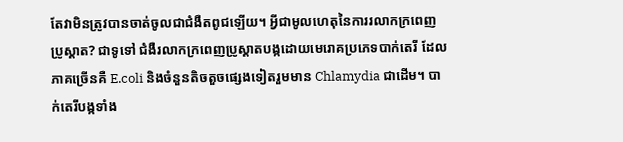តែវាមិនត្រូវបានចាត់ចូលជាជំងឺតពូជឡើយ។ អ្វីជាមូលហេតុនៃការរលាកក្រពេញប្រូស្តាត? ជាទូទៅ ជំងឺរលាកក្រពេញប្រូស្តាតបង្កដោយមេរោគប្រភេទបាក់តេរី ដែលភាគច្រើនគឺ E.coli និងចំនួនតិចតួចផ្សេងទៀតរួមមាន Chlamydia ជាដើម។ បាក់តេរីបង្កទាំង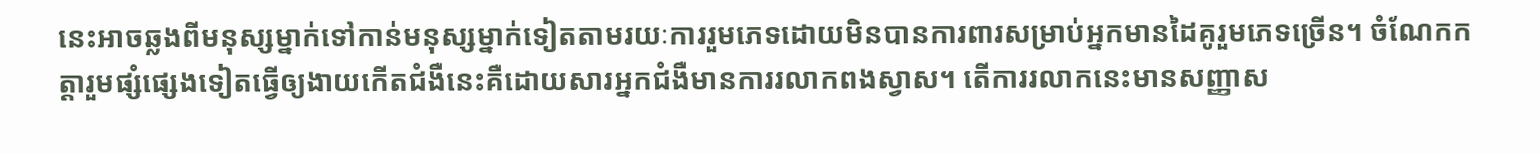នេះអាចឆ្លងពីមនុស្សម្នាក់ទៅកាន់មនុស្សម្នាក់ទៀតតាមរយៈការរួមភេទដោយមិនបានការពារសម្រាប់អ្នកមានដៃគូរួមភេទច្រើន។ ចំណែកកត្តារួមផ្សំផ្សេងទៀតធ្វើឲ្យងាយកើតជំងឺនេះគឺដោយសារអ្នកជំងឺមានការរលាកពងស្វាស។ តើការរលាកនេះមានសញ្ញាស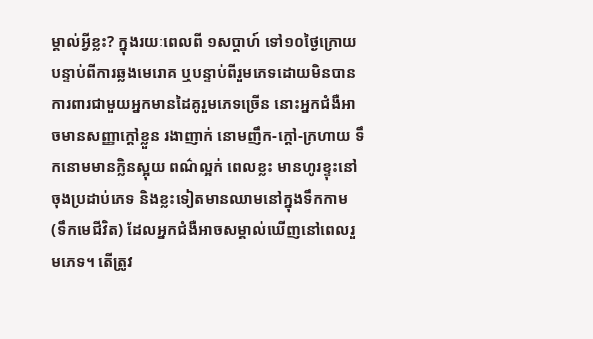ម្គាល់អ្វីខ្លះ? ក្នុងរយៈពេលពី ១សប្តាហ៍ ទៅ១០ថ្ងៃក្រោយបន្ទាប់ពីការឆ្លងមេរោគ ឬបន្ទាប់ពីរួមភេទដោយមិនបានការពារជាមួយអ្នកមានដៃគូរួមភេទច្រើន នោះអ្នកជំងឺអាចមានសញ្ញាក្តៅខ្លួន រងាញាក់ នោមញឹក-ក្តៅ-ក្រហាយ ទឹកនោមមានក្លិនស្អុយ ពណ៌ល្អក់ ពេលខ្លះ មានហូរខ្ទុះនៅចុងប្រដាប់ភេទ និងខ្លះទៀតមានឈាមនៅក្នុងទឹកកាម (ទឹកមេជីវិត) ដែលអ្នកជំងឺអាចសម្គាល់ឃើញនៅពេលរួមភេទ។ តើត្រូវ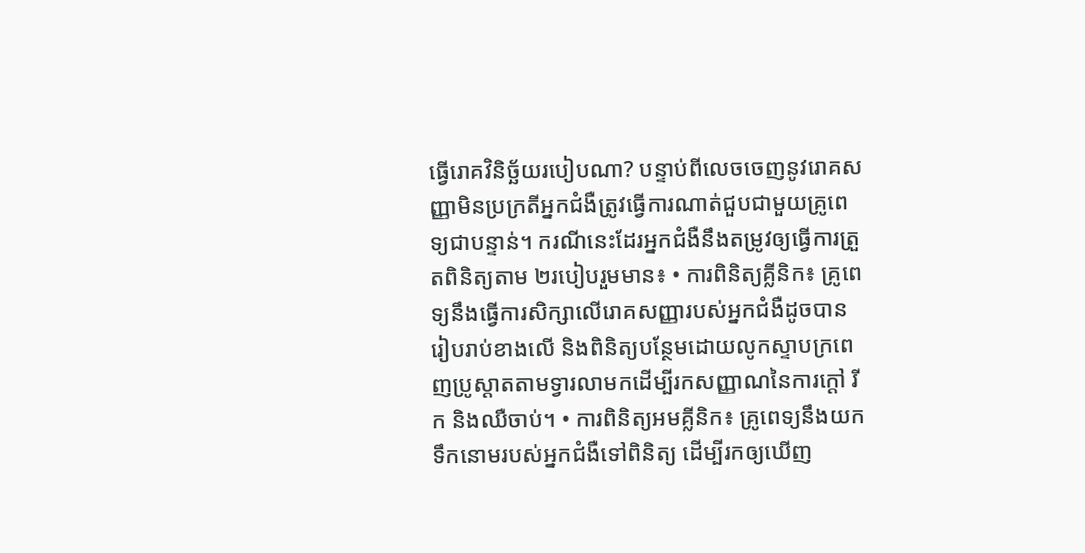ធ្វើរោគវិនិច្ឆ័យរបៀបណា? បន្ទាប់ពីលេចចេញនូវរោគសញ្ញាមិនប្រក្រតីអ្នកជំងឺត្រូវធ្វើការណាត់ជួបជាមួយគ្រូពេទ្យជាបន្ទាន់។ ករណីនេះដែរអ្នកជំងឺនឹងតម្រូវឲ្យធ្វើការត្រួតពិនិត្យតាម ២របៀបរួមមាន៖ • ការពិនិត្យគ្លីនិក៖ គ្រូពេទ្យនឹងធ្វើការសិក្សាលើរោគសញ្ញារបស់អ្នកជំងឺដូចបានរៀបរាប់ខាងលើ និងពិនិត្យបន្ថែមដោយលូកស្ទាបក្រពេញប្រូស្តាតតាមទ្វារលាមកដើម្បីរកសញ្ញាណនៃការក្តៅ រីក និងឈឺចាប់។ • ការពិនិត្យអមគ្លីនិក៖ គ្រូពេទ្យនឹងយកទឹកនោមរបស់អ្នកជំងឺទៅពិនិត្យ ដើម្បីរកឲ្យឃើញ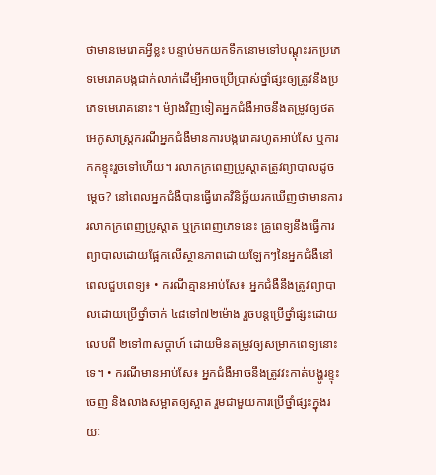ថាមានមេរោគអ្វីខ្លះ បន្ទាប់មកយកទឹកនោមទៅបណ្តុះរកប្រភេទមេរោគបង្កជាក់លាក់ដើម្បីអាចប្រើប្រាស់ថ្នាំផ្សះឲ្យត្រូវនឹងប្រភេទមេរោគនោះ។ ម៉្យាងវិញទៀតអ្នកជំងឺអាចនឹងតម្រូវឲ្យថតអេកូសាស្ត្រករណីអ្នកជំងឺមានការបង្ករោគរហូតអាប់សែ ឬការកកខ្ទុះរួចទៅហើយ។ រលាកក្រពេញប្រូស្តាតត្រូវព្យាបាលដូចម្តេច? នៅពេលអ្នកជំងឺបានធ្វើរោគវិនិច្ឆ័យរកឃើញថាមានការរលាកក្រពេញប្រូស្តាត ឬក្រពេញភេទនេះ គ្រូពេទ្យនឹងធ្វើការព្យាបាលដោយផ្អែកលើស្ថានភាពដោយឡែកៗនៃអ្នកជំងឺនៅពេលជួបពេទ្យ៖ • ករណីគ្មានអាប់សែ៖ អ្នកជំងឺនឹងត្រូវព្យាបាលដោយប្រើថ្នាំចាក់ ៤៨ទៅ៧២ម៉ោង រួចបន្តប្រើថ្នាំផ្សះដោយលេបពី ២ទៅ៣សប្តាហ៍ ដោយមិនតម្រូវឲ្យសម្រាកពេទ្យនោះទេ។ • ករណីមានអាប់សែ៖ អ្នកជំងឺអាចនឹងត្រូវវះកាត់បង្ហូរខ្ទុះចេញ និងលាងសម្អាតឲ្យស្អាត រួមជាមួយការប្រើថ្នាំផ្សះក្នុងរយៈ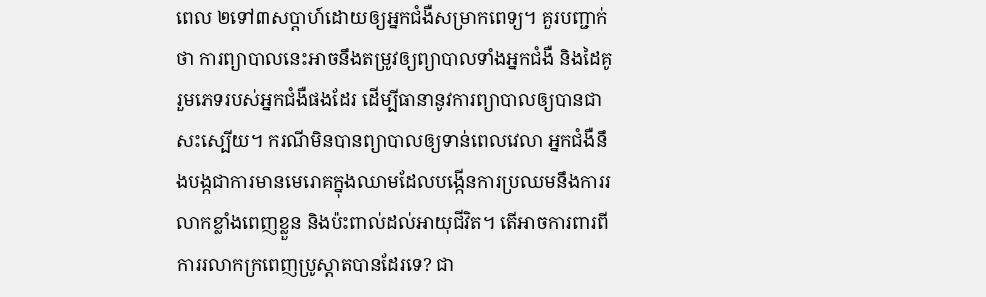ពេល ២ទៅ៣សប្តាហ៍ដោយឲ្យអ្នកជំងឺសម្រាកពេទ្យ។ គួរបញ្ជាក់ថា ការព្យាបាលនេះអាចនឹងតម្រូវឲ្យព្យាបាលទាំងអ្នកជំងឺ និងដៃគូរួមភេទរបស់អ្នកជំងឺផងដែរ ដើម្បីធានានូវការព្យាបាលឲ្យបានជាសះស្បើយ។ ករណីមិនបានព្យាបាលឲ្យទាន់ពេលវេលា អ្នកជំងឺនឹងបង្កជាការមានមេរោគក្នុងឈាមដែលបង្កើនការប្រឈមនឹងការរលាកខ្លាំងពេញខ្លួន និងប៉ះពាល់ដល់អាយុជីវិត។ តើអាចការពារពីការរលាកក្រពេញប្រូស្តាតបានដែរទេ? ជា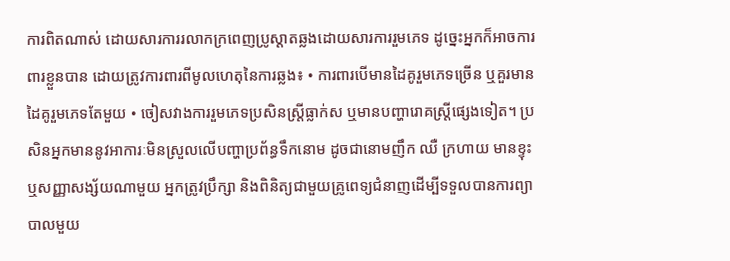ការពិតណាស់ ដោយសារការរលាកក្រពេញប្រូស្តាតឆ្លងដោយសារការរួមភេទ ដូច្នេះអ្នកក៏អាចការពារខ្លួនបាន ដោយត្រូវការពារពីមូលហេតុនៃការឆ្លង៖ • ការពារបើមានដៃគូរួមភេទច្រើន ឬគួរមានដៃគូរួមភេទតែមួយ • ចៀសវាងការរួមភេទប្រសិនស្ត្រីធ្លាក់ស ឬមានបញ្ហារោគស្ត្រីផ្សេងទៀត។ ប្រសិនអ្នកមាននូវអាការៈមិនស្រួលលើបញ្ហាប្រព័ន្ធទឹកនោម ដូចជានោមញឹក ឈឺ ក្រហាយ មានខ្ទុះ ឬសញ្ញាសង្ស័យណាមួយ អ្នកត្រូវប្រឹក្សា និងពិនិត្យជាមួយគ្រូពេទ្យជំនាញដើម្បីទទួលបានការព្យាបាលមួយ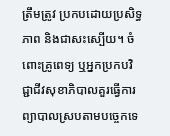ត្រឹមត្រូវ ប្រកបដោយប្រសិទ្ធភាព និងជាសះស្បើយ។ ចំពោះគ្រូពេទ្យ ឬអ្នកប្រកបវិជ្ជាជីវសុខាភិបាលគួរធ្វើការព្យាបាលស្របតាមបច្ចេកទេ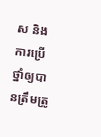ស និងការប្រើថ្នាំឲ្យបានត្រឹមត្រូ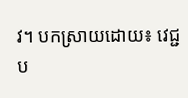វ។ បកស្រាយដោយ៖ វេជ្ជប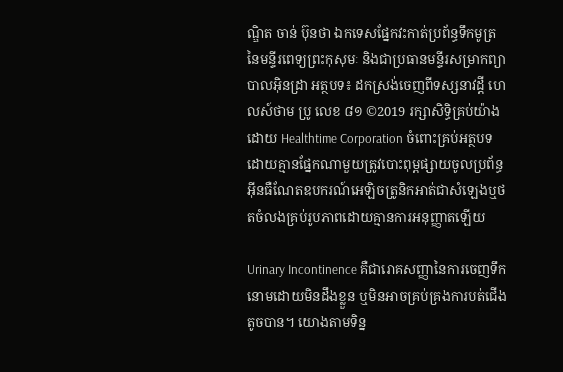ណ្ឌិត ចាន់ ប៊ុនថា ឯកទេសផ្នែកវះកាត់ប្រព័ន្ធទឹកមូត្រ នៃមន្ទីរពេទ្យព្រះកុសុមៈ និងជាប្រធានមន្ទីរសម្រាកព្យាបាលអុិនដ្រា អត្ថបទ៖ ដកស្រង់ចេញពីទស្សនាវដ្ដី ហេលស៍ថាម ប្រូ លេខ ៨១ ©2019 រក្សាសិទ្ធិគ្រប់យ៉ាងដោយ Healthtime Corporation ចំពោះគ្រប់អត្ថបទដោយគ្មានផ្នែកណាមួយត្រូវបោះពុម្ពផ្សាយចូលប្រព័ន្ធអុីនធឺណែតឧបករណ៍អេឡិចត្រូនិកអាត់ជាសំឡេងឬថតចំលងគ្រប់រូបភាពដោយគ្មានការអនុញ្ញាតឡើយ

Urinary Incontinence គឺជារោគសញ្ញានៃការចេញទឹកនោមដោយមិនដឹងខ្លួន ឬមិនអាចគ្រប់គ្រងការបត់ជើងតូចបាន។ យោងតាមទិន្ន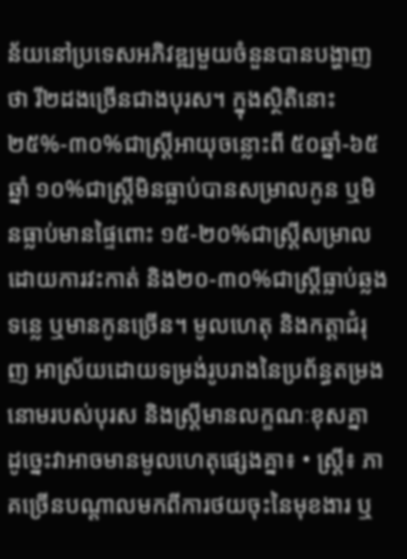ន័យនៅប្រទេសអភិវឌ្ឍមួយចំនួនបានបង្ហាញថា រី២ដងច្រើនជាងបុរស។ ក្នុងស្ថិតិនោះ ២៥%-៣០%ជាស្ត្រីអាយុចន្លោះពី ៥០ឆ្នាំ-៦៥ឆ្នាំ ១០%ជាស្ត្រីមិនធ្លាប់បានសម្រាលកូន ឬមិនធ្លាប់មានផ្ទៃពោះ ១៥-២០%ជាស្ត្រីសម្រាលដោយការវះកាត់ និង២០-៣០%ជាស្ត្រីធ្លាប់ឆ្លងទន្លេ ឬមានកូនច្រើន។ មូលហេតុ និងកត្តាជំរុញ អាស្រ័យដោយទម្រង់រូបរាងនៃប្រព័ន្ធតម្រងនោមរបស់បុរស និងស្ត្រីមានលក្ខណៈខុសគ្នា ដូច្នេះវាអាចមានមូលហេតុផ្សេងគ្នា៖ • ស្ត្រី៖ ភាគច្រើនបណ្តាលមកពីការថយចុះនៃមុខងារ ឬ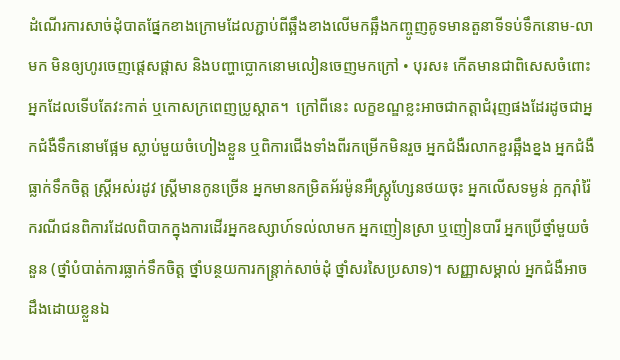ដំណើរការសាច់ដុំបាតផ្នែកខាងក្រោមដែលភ្ជាប់ពីឆ្អឹងខាងលើមកឆ្អឹងកញ្ចូញគូទមានតួនាទីទប់ទឹកនោម-លាមក មិនឲ្យហូរចេញផ្តេសផ្តាស និងបញ្ហាប្លោកនោមលៀនចេញមកក្រៅ • បុរស៖ កើតមានជាពិសេសចំពោះអ្នកដែលទើបតែវះកាត់ ឬកោសក្រពេញប្រូស្តាត។  ក្រៅពីនេះ លក្ខខណ្ឌខ្លះអាចជាកត្តាជំរុញផងដែរដូចជាអ្នកជំងឺទឹកនោមផ្អែម ស្លាប់មួយចំហៀងខ្លួន ឬពិការជើងទាំងពីរកម្រើកមិនរួច អ្នកជំងឺរលាកខួរឆ្អឹងខ្នង អ្នកជំងឺធ្លាក់ទឹកចិត្ត ស្ត្រីអស់រដូវ ស្ត្រីមានកូនច្រើន អ្នកមានកម្រិតអ័រម៉ូនអឺស្ត្រូហ្សែនថយចុះ អ្នកលើសទម្ងន់ ក្អករ៉ាំរ៉ៃ ករណីជនពិការដែលពិបាកក្នុងការដើរអ្នកឧស្សាហ៍ទល់លាមក អ្នកញៀនស្រា ឬញៀនបារី អ្នកប្រើថ្នាំមួយចំនួន (ថ្នាំបំបាត់ការធ្លាក់ទឹកចិត្ត ថ្នាំបន្ថយការកន្ត្រាក់សាច់ដុំ ថ្នាំសរសៃប្រសាទ)។ សញ្ញាសម្គាល់ អ្នកជំងឺអាចដឹងដោយខ្លួនឯ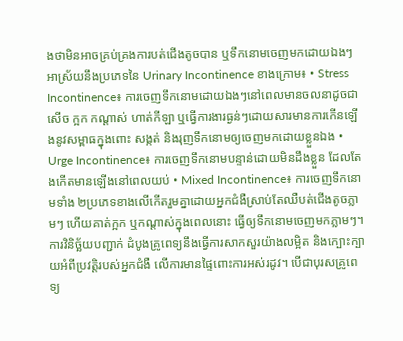ងថាមិនអាចគ្រប់គ្រងការបត់ជើងតូចបាន ឬទឹកនោមចេញមកដោយឯងៗអាស្រ័យនឹងប្រភេទនៃ Urinary Incontinence ខាងក្រោម៖ • Stress Incontinence៖ ការចេញទឹកនោមដោយឯងៗនៅពេលមានចលនាដូចជាសើច ក្អក កណ្តាស់ ហាត់កីឡា ឬធ្វើការងារធ្ងន់ៗដោយសារមានការកើនឡើងនូវសម្ពាធក្នុងពោះ សង្កត់ និងរុញទឹកនោមឲ្យចេញមកដោយខ្លួនឯង • Urge Incontinence៖ ការចេញទឹកនោមបន្ទាន់ដោយមិនដឹងខ្លួន ដែលតែងកើតមានឡើងនៅពេលយប់ • Mixed Incontinence៖ ការចេញទឹកនោមទាំង ២ប្រភេទខាងលើកើតរួមគ្នាដោយអ្នកជំងឺស្រាប់តែឈឺបត់ជើងតូចភ្លាមៗ ហើយគាត់ក្អក ឬកណ្តាស់ក្នុងពេលនោះ ធ្វើឲ្យទឹកនោមចេញមកភ្លាមៗ។ ការវិនិច្ឆ័យបញ្ជាក់ ដំបូងគ្រូពេទ្យនឹងធ្វើការសាកសួរយ៉ាងលម្អិត និងក្បោះក្បាយអំពីប្រវត្តិរបស់អ្នកជំងឺ លើការមានផ្ទៃពោះការអស់រដូវ។ បើជាបុរសគ្រូពេទ្យ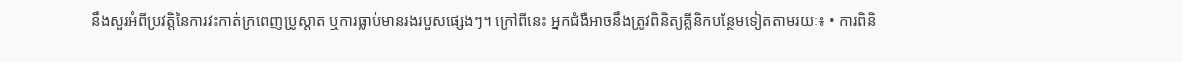នឹងសួរអំពីប្រវត្តិនៃការវះកាត់ក្រពេញប្រូស្តាត ឬការធ្លាប់មានរងរបួសផ្សេងៗ។ ក្រៅពីនេះ អ្នកជំងឺអាចនឹងត្រូវពិនិត្យគ្លីនិកបន្ថែមទៀតតាមរយៈ៖ • ការពិនិ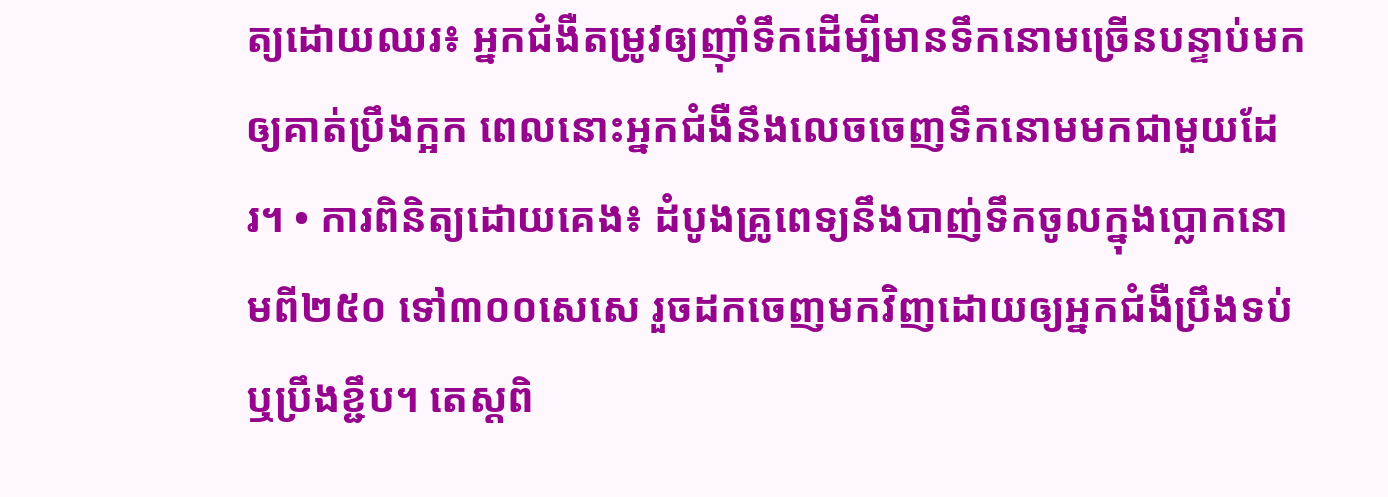ត្យដោយឈរ៖ អ្នកជំងឺតម្រូវឲ្យញ៉ាំទឹកដើម្បីមានទឹកនោមច្រើនបន្ទាប់មកឲ្យគាត់ប្រឹងក្អក ពេលនោះអ្នកជំងឺនឹងលេចចេញទឹកនោមមកជាមួយដែរ។ • ការពិនិត្យដោយគេង៖ ដំបូងគ្រូពេទ្យនឹងបាញ់ទឹកចូលក្នុងប្លោកនោមពី២៥០ ទៅ៣០០សេសេ រួចដកចេញមកវិញដោយឲ្យអ្នកជំងឺប្រឹងទប់ ឬប្រឹងខ្ជឹប។ តេស្តពិ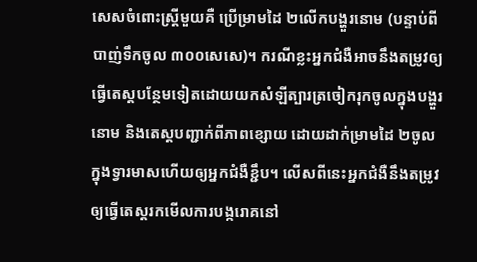សេសចំពោះស្ត្រីមួយគឺ ប្រើម្រាមដៃ ២លើកបង្ហួរនោម (បន្ទាប់ពីបាញ់ទឹកចូល ៣០០សេសេ)។ ករណីខ្លះអ្នកជំងឺអាចនឹងតម្រូវឲ្យធ្វើតេស្តបន្ថែមទៀតដោយយកសំឡីត្បារត្រចៀករុកចូលក្នុងបង្ហួរនោម និងតេស្តបញ្ជាក់ពីភាពខ្សោយ ដោយដាក់ម្រាមដៃ ២ចូលក្នុងទ្វារមាសហើយឲ្យអ្នកជំងឺខ្ជឹប។ លើសពីនេះអ្នកជំងឺនឹងតម្រូវឲ្យធ្វើតេស្តរកមើលការបង្ករោគនៅ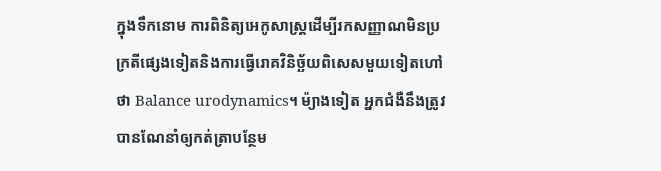ក្នុងទឹកនោម ការពិនិត្យអេកូសាស្ត្រដើម្បីរកសញ្ញាណមិនប្រក្រតីផ្សេងទៀតនិងការធ្វើរោគវិនិច្ឆ័យពិសេសមួយទៀតហៅថា Balance urodynamics។ ម៉្យាងទៀត អ្នកជំងឺនឹងត្រូវបានណែនាំឲ្យកត់ត្រាបន្ថែម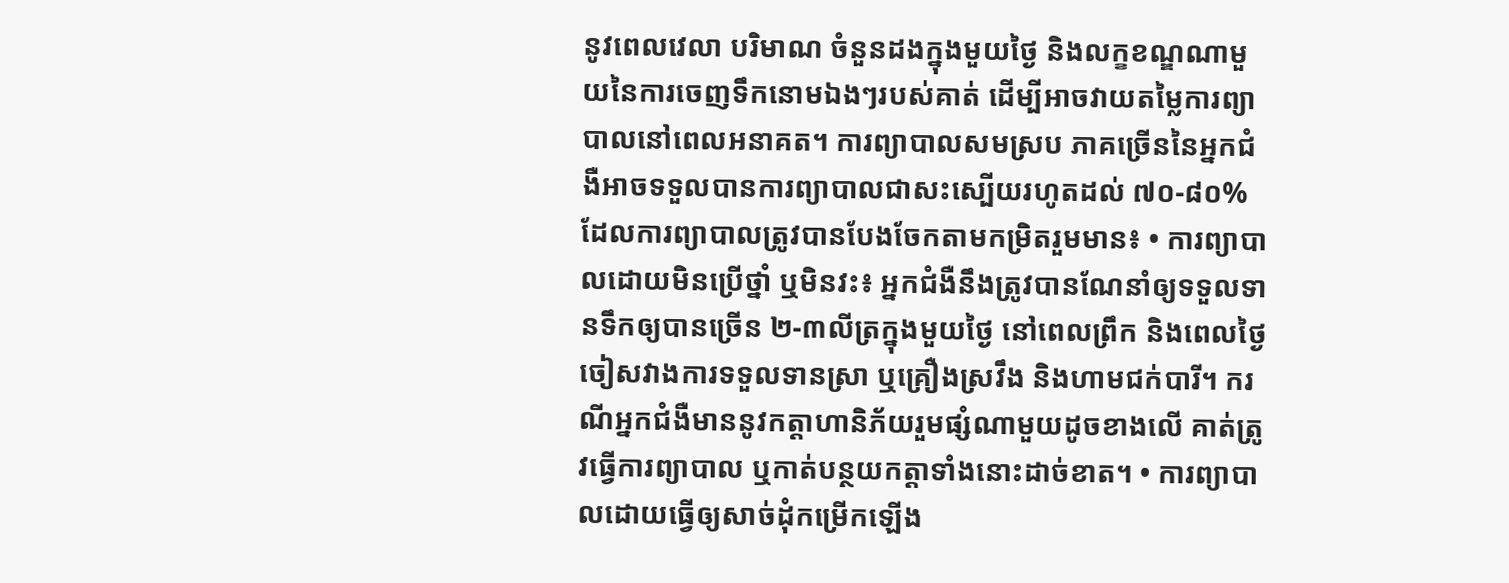នូវពេលវេលា បរិមាណ ចំនួនដងក្នុងមួយថ្ងៃ និងលក្ខខណ្ឌណាមួយនៃការចេញទឹកនោមឯងៗរបស់គាត់ ដើម្បីអាចវាយតម្លៃការព្យាបាលនៅពេលអនាគត។ ការព្យាបាលសមស្រប ភាគច្រើននៃអ្នកជំងឺអាចទទួលបានការព្យាបាលជាសះស្បើយរហូតដល់ ៧០-៨០% ដែលការព្យាបាលត្រូវបានបែងចែកតាមកម្រិតរួមមាន៖ • ការព្យាបាលដោយមិនប្រើថ្នាំ ឬមិនវះ៖ អ្នកជំងឺនឹងត្រូវបានណែនាំឲ្យទទួលទានទឹកឲ្យបានច្រើន ២-៣លីត្រក្នុងមួយថ្ងៃ នៅពេលព្រឹក និងពេលថ្ងៃ ចៀសវាងការទទួលទានស្រា ឬគ្រឿងស្រវឹង និងហាមជក់បារី។ ករណីអ្នកជំងឺមាននូវកត្តាហានិភ័យរួមផ្សំណាមួយដូចខាងលើ គាត់ត្រូវធ្វើការព្យាបាល ឬកាត់បន្ថយកត្តាទាំងនោះដាច់ខាត។ • ការព្យាបាលដោយធ្វើឲ្យសាច់ដុំកម្រើកឡើង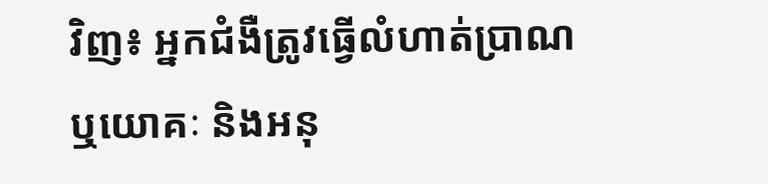វិញ៖ អ្នកជំងឺត្រូវធ្វើលំហាត់ប្រាណ ឬយោគៈ និងអនុ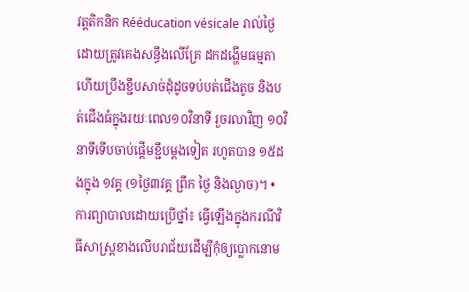វត្តតិកនិក Rééducation vésicale រាល់ថ្ងៃ ដោយត្រូវគេងសន្ធឹងលើគ្រែ ដកដង្ហើមធម្មតាហើយប្រឹងខ្ជឹបសាច់ដុំដូចទប់បត់ជើងតូច និងបត់ជើងធំក្នុងរយៈពេល១០វិនាទី រួចរលាវិញ ១០វិនាទីទើបចាប់ផ្តើមខ្ជឹបម្តងទៀត រហូតបាន ១៥ដងក្នុង ១វគ្គ (១ថ្ងៃ៣វគ្គ ព្រឹក ថ្ងៃ និងល្ងាច)។ • ការព្យាបាលដោយប្រើថ្នាំ៖ ធ្វើឡើងក្នុងករណីវិធីសាស្ត្រខាងលើបរាជ័យដើម្បីកុំឲ្យប្លោកនោម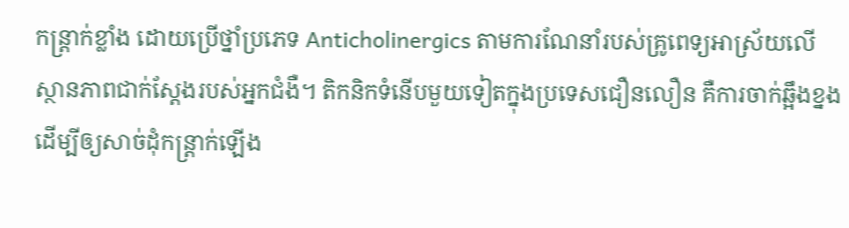កន្ត្រាក់ខ្លាំង ដោយប្រើថ្នាំប្រភេទ Anticholinergics តាមការណែនាំរបស់គ្រូពេទ្យអាស្រ័យលើស្ថានភាពជាក់ស្តែងរបស់អ្នកជំងឺ។ តិកនិកទំនើបមួយទៀតក្នុងប្រទេសជឿនលឿន គឺការចាក់ឆ្អឹងខ្នងដើម្បីឲ្យសាច់ដុំកន្ត្រាក់ឡើង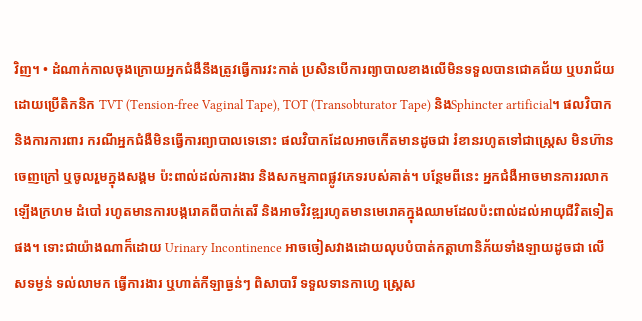វិញ។ • ដំណាក់កាលចុងក្រោយអ្នកជំងឺនឹងត្រូវធ្វើការវះកាត់ ប្រសិនបើការព្យាបាលខាងលើមិនទទួលបានជោគជ័យ ឬបរាជ័យ ដោយប្រើតិកនិក TVT (Tension-free Vaginal Tape), TOT (Transobturator Tape) និងSphincter artificial។ ផលវិបាក និងការការពារ ករណីអ្នកជំងឺមិនធ្វើការព្យាបាលទេនោះ ផលវិបាកដែលអាចកើតមានដូចជា រំខានរហូតទៅជាស្ត្រេស មិនហ៊ានចេញក្រៅ ឬចូលរួមក្នុងសង្គម ប៉ះពាល់ដល់ការងារ និងសកម្មភាពផ្លូវភេទរបស់គាត់។ បន្ថែមពីនេះ អ្នកជំងឺអាចមានការរលាក ឡើងក្រហម ដំបៅ រហូតមានការបង្ករោគពីបាក់តេរី និងអាចវិវឌ្ឍរហូតមានមេរោគក្នុងឈាមដែលប៉ះពាល់ដល់អាយុជីវិតទៀតផង។ ទោះជាយ៉ាងណាក៏ដោយ Urinary Incontinence អាចចៀសវាងដោយលុបបំបាត់កត្តាហានិភ័យទាំងឡាយដូចជា លើសទម្ងន់ ទល់លាមក ធ្វើការងារ ឬហាត់កីឡាធ្ងន់ៗ ពិសាបារី ទទួលទានកាហ្វេ ស្ត្រេស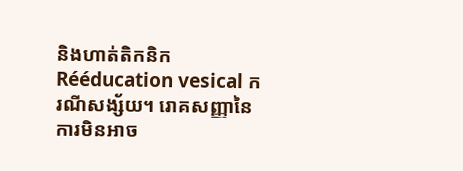និងហាត់តិកនិក Rééducation vesical ករណីសង្ស័យ។ រោគសញ្ញានៃការមិនអាច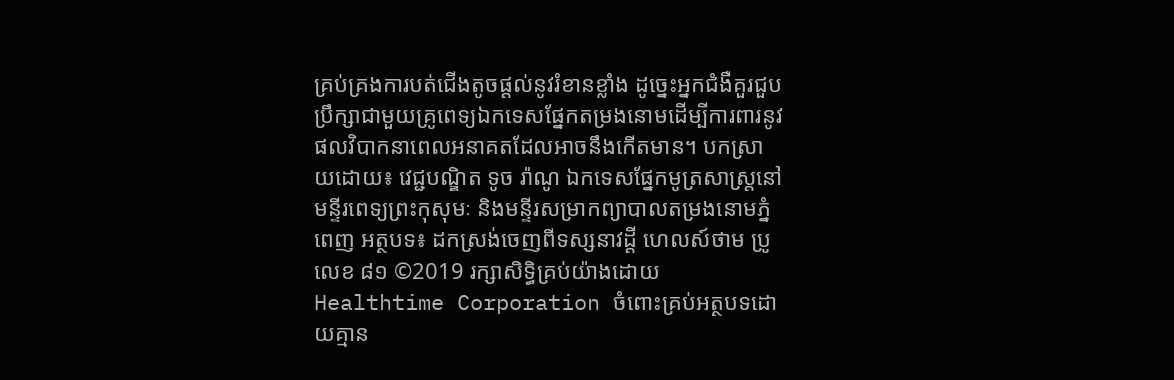គ្រប់គ្រងការបត់ជើងតូចផ្តល់នូវរំខានខ្លាំង ដូច្នេះអ្នកជំងឺគួរជួបប្រឹក្សាជាមួយគ្រូពេទ្យឯកទេសផ្នែកតម្រងនោមដើម្បីការពារនូវផលវិបាកនាពេលអនាគតដែលអាចនឹងកើតមាន។ បកស្រាយដោយ៖ វេជ្ជបណ្ឌិត ទូច រ៉ាណូ ឯកទេសផ្នែកមូត្រសាស្រ្តនៅមន្ទីរពេទ្យព្រះកុសុមៈ និងមន្ទីរសម្រាកព្យាបាលតម្រងនោមភ្នំពេញ អត្ថបទ៖ ដកស្រង់ចេញពីទស្សនាវដ្ដី ហេលស៍ថាម ប្រូ លេខ ៨១ ©2019 រក្សាសិទ្ធិគ្រប់យ៉ាងដោយ Healthtime Corporation ចំពោះគ្រប់អត្ថបទដោយគ្មាន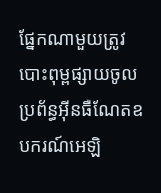ផ្នែកណាមួយត្រូវបោះពុម្ពផ្សាយចូលប្រព័ន្ធអុីនធឺណែតឧបករណ៍អេឡិ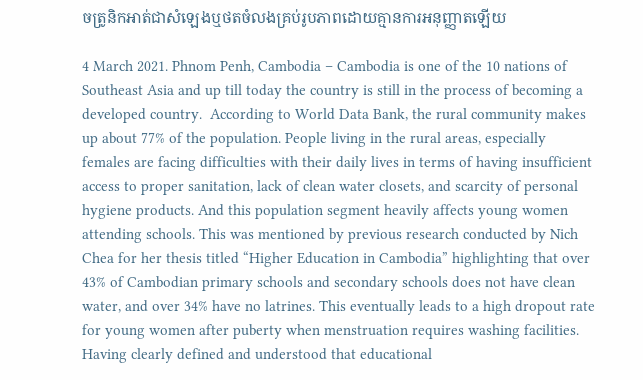ចត្រូនិកអាត់ជាសំឡេងឬថតចំលងគ្រប់រូបភាពដោយគ្មានការអនុញ្ញាតឡើយ

4 March 2021. Phnom Penh, Cambodia – Cambodia is one of the 10 nations of Southeast Asia and up till today the country is still in the process of becoming a developed country.  According to World Data Bank, the rural community makes up about 77% of the population. People living in the rural areas, especially females are facing difficulties with their daily lives in terms of having insufficient access to proper sanitation, lack of clean water closets, and scarcity of personal hygiene products. And this population segment heavily affects young women attending schools. This was mentioned by previous research conducted by Nich Chea for her thesis titled “Higher Education in Cambodia” highlighting that over 43% of Cambodian primary schools and secondary schools does not have clean water, and over 34% have no latrines. This eventually leads to a high dropout rate for young women after puberty when menstruation requires washing facilities. Having clearly defined and understood that educational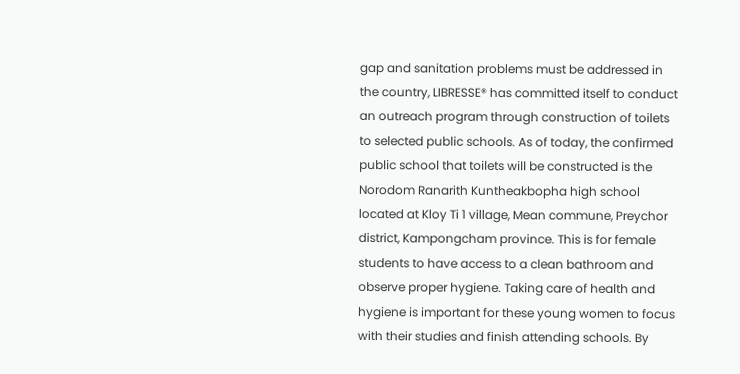gap and sanitation problems must be addressed in the country, LIBRESSE® has committed itself to conduct an outreach program through construction of toilets to selected public schools. As of today, the confirmed public school that toilets will be constructed is the Norodom Ranarith Kuntheakbopha high school located at Kloy Ti 1 village, Mean commune, Preychor district, Kampongcham province. This is for female students to have access to a clean bathroom and observe proper hygiene. Taking care of health and hygiene is important for these young women to focus with their studies and finish attending schools. By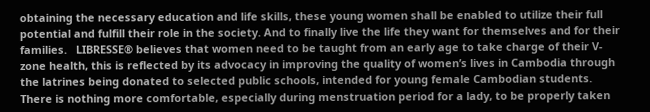obtaining the necessary education and life skills, these young women shall be enabled to utilize their full potential and fulfill their role in the society. And to finally live the life they want for themselves and for their families.   LIBRESSE® believes that women need to be taught from an early age to take charge of their V-zone health, this is reflected by its advocacy in improving the quality of women’s lives in Cambodia through the latrines being donated to selected public schools, intended for young female Cambodian students. There is nothing more comfortable, especially during menstruation period for a lady, to be properly taken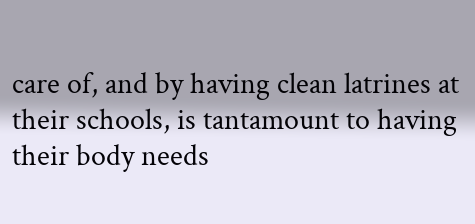care of, and by having clean latrines at their schools, is tantamount to having their body needs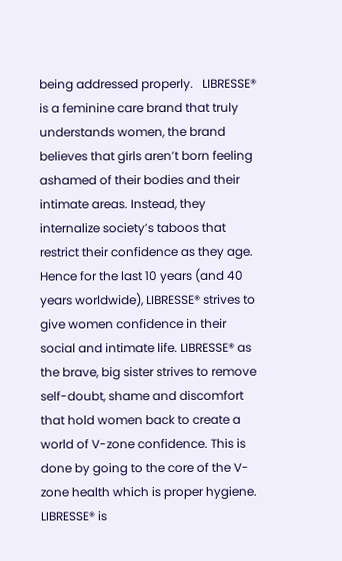being addressed properly.   LIBRESSE® is a feminine care brand that truly understands women, the brand believes that girls aren’t born feeling ashamed of their bodies and their intimate areas. Instead, they internalize society’s taboos that restrict their confidence as they age. Hence for the last 10 years (and 40 years worldwide), LIBRESSE® strives to give women confidence in their social and intimate life. LIBRESSE® as the brave, big sister strives to remove self-doubt, shame and discomfort that hold women back to create a world of V-zone confidence. This is done by going to the core of the V-zone health which is proper hygiene.   LIBRESSE® is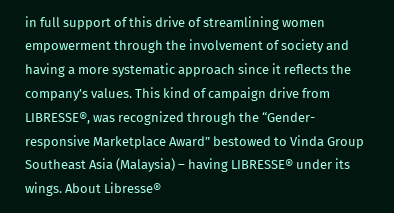in full support of this drive of streamlining women empowerment through the involvement of society and having a more systematic approach since it reflects the company’s values. This kind of campaign drive from LIBRESSE®, was recognized through the “Gender-responsive Marketplace Award” bestowed to Vinda Group Southeast Asia (Malaysia) – having LIBRESSE® under its wings. About Libresse®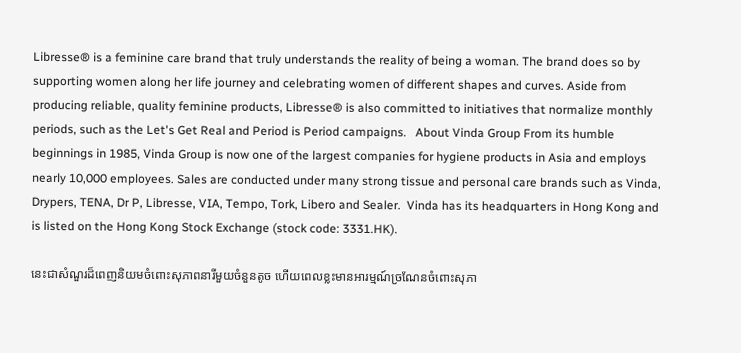Libresse® is a feminine care brand that truly understands the reality of being a woman. The brand does so by supporting women along her life journey and celebrating women of different shapes and curves. Aside from producing reliable, quality feminine products, Libresse® is also committed to initiatives that normalize monthly periods, such as the Let's Get Real and Period is Period campaigns.   About Vinda Group From its humble beginnings in 1985, Vinda Group is now one of the largest companies for hygiene products in Asia and employs nearly 10,000 employees. Sales are conducted under many strong tissue and personal care brands such as Vinda, Drypers, TENA, Dr P, Libresse, VIA, Tempo, Tork, Libero and Sealer.  Vinda has its headquarters in Hong Kong and is listed on the Hong Kong Stock Exchange (stock code: 3331.HK).

នេះជាសំណួរដ៏ពេញនិយមចំពោះសុភាពនារីមួយចំនួនតូច ហើយពេលខ្លះមានអារម្មណ៍ច្រណែនចំពោះសុភា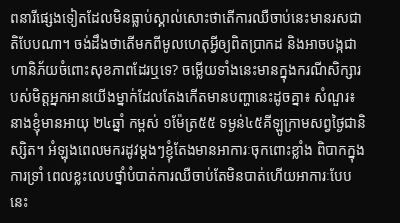ពនារីផ្សេងទៀតដែលមិនធ្លាប់ស្គាល់សោះថាតើការឈឺចាប់នេះមានរសជាតិបែបណា។ ចង់ដឹងថាតើមកពីមូលហេតុអ្វីឲ្យពិតប្រាកដ និងអាចបង្កជាហានិភ័យចំពោះសុខភាពដែរឬទេ? ចម្លើយទាំងនេះមានក្នុងករណីសិក្សារបស់មិត្តអ្នកអានយើងម្នាក់ដែលតែងកើតមានបញ្ហានេះដូចគ្នា៖ សំណួរ៖ នាងខ្ញុំមានអាយុ ២៤ឆ្នាំ កម្ពស់ ១ម៉ែត្រ៥៥ ទម្ងន់៤៥គីឡូក្រាមសព្វថ្ងៃជានិស្សិត។ អំឡុងពេលមករដូវម្តងៗខ្ញុំតែងមានអាការៈចុកពោះខ្លាំង ពិបាកក្នុងការទ្រាំ ពេលខ្លះលេបថ្នាំបំបាត់ការឈឺចាប់តែមិនបាត់ហើយអាការៈបែបនេះ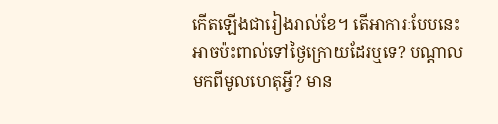កើតឡើងជារៀងរាល់ខែ។ តើអាការៈបែបនេះអាចប៉ះពាល់ទៅថ្ងៃក្រោយដែរឬទេ? បណ្តាលមកពីមូលហេតុអ្វី? មាន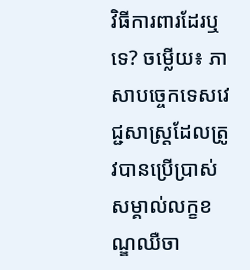វិធីការពារដែរឬទេ? ចម្លើយ៖ ភាសាបច្ចេកទេសវេជ្ជសាស្រ្តដែលត្រូវបានប្រើប្រាស់សម្គាល់លក្ខខណ្ឌឈឺចា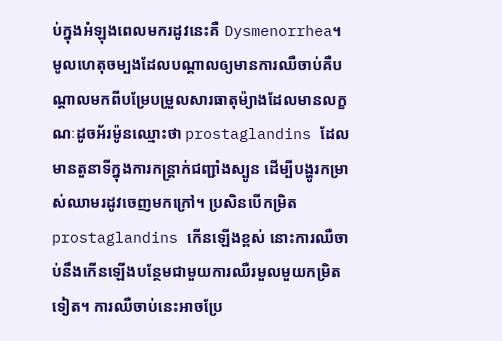ប់ក្នុងអំឡុងពេលមករដូវនេះគឺ Dysmenorrhea។ មូលហេតុចម្បងដែលបណ្តាលឲ្យមានការឈឺចាប់គឺបណ្តាលមកពីបម្រែបម្រួលសារធាតុម៉្យាងដែលមានលក្ខណៈដូចអ័រម៉ូនឈ្មោះថា prostaglandins ដែលមានតួនាទីក្នុងការកន្រ្តាក់ជញ្ជាំងស្បូន ដើម្បីបង្ហូរកម្រាស់ឈាមរដូវចេញមកក្រៅ។ ប្រសិនបើកម្រិត prostaglandins កើនឡើងខ្ពស់ នោះការឈឺចាប់នឹងកើនឡើងបន្ថែមជាមួយការឈឺរមួលមួយកម្រិតទៀត។ ការឈឺចាប់នេះអាចប្រែ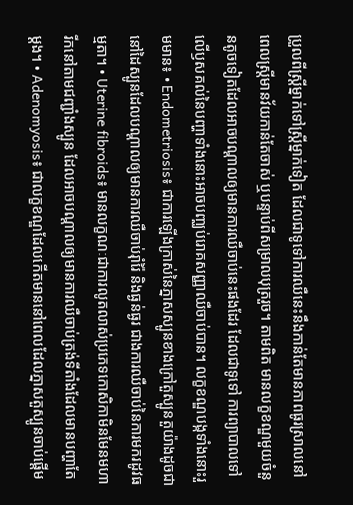ប្រួលពីស្រ្តីម្នាក់ទៅស្រ្តីម្នាក់ទៀត ដែលជាទូទៅការឈឺនេះនឹងកាន់តែមានភាពធូរស្រាលនៅពេលស្ត្រីមានវ័យកាន់តែចាស់ ឬបន្ទាប់ពីសម្រាលបុត្ររួច។ តាមពិត មានលក្ខខណ្ឌមួយចំនួនតូចទៀតដែលអាចបណ្តាលឲ្យមានការឈឺចាប់នេះផងដែរ ដែលជាទូទៅ ការព្យាបាលទៅលើឫសគល់នៃបញ្ហាទាំងនោះអាចបញ្ឈប់រោគសញ្ញាឈឺចាប់បាន។ លក្ខខណ្ឌបង្កទាំងនោះរួមមាន៖ • Endometriosis៖ ជាការឡើងក្រាស់នៃភ្នាសស្បូនខាងក្រៅតួស្បូនតួយ៉ាងដូចជានៅដៃស្បូនដែលបណ្តាលឲ្យមានការឈឺចាប់រ៉ាំរ៉ៃ និងធ្ងន់ធ្ងរ ជាងការឈឺចាប់នៃការមករដូវធម្មតា។ • Uterine fibroids៖ មានលក្ខណៈជាការលូតលាស់ប្រភេទកោសិកាមិនមែនមហារីកនៅតាមជញ្ជាំងស្បូន ដែលអាចបណ្តាលឲ្យមានការឈឺចាប់ត្រង់ទីតាំងដែលមានបញ្ហាតែម្តង។ • Adenomyosis៖ ជាលក្ខខណ្ឌដែលកើតមាននៅពេលដែលភ្នាសតួស្បូនចាប់ផ្តើម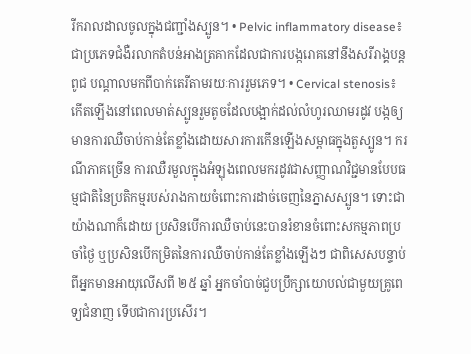រីករាលដាលចូលក្នុងជញ្ជាំងស្បូន។ • Pelvic inflammatory disease៖ ជាប្រភេទជំងឺរលាកតំបន់អាងត្រគាកដែលជាការបង្ករោគនៅនឹងសរីរាង្គបន្តពូជ បណ្ដាលមកពីបាក់តេរីតាមរយៈការរួមភេទ។ • Cervical stenosis៖ កើតឡើងនៅពេលមាត់ស្បូនរួមតូចដែលបង្អាក់ដល់លំហូរឈាមរដូវ បង្កឲ្យមានការឈឺចាប់កាន់តែខ្លាំងដោយសារការកើនឡើងសម្ពាធក្នុងតួស្បូន។ ករណីភាគច្រើន ការឈឺរមួលក្នុងអំឡុងពេលមករដូវជាសញ្ញាណវិជ្ជមានបែបធម្មជាតិនៃប្រតិកម្មរបស់រាងកាយចំពោះការដាច់ចេញនៃភ្នាសស្បូន។ ទោះជាយ៉ាងណាក៏ដោយ ប្រសិនបើការឈឺចាប់នេះបានរំខានចំពោះសកម្មភាពប្រចាំថ្ងៃ ឬប្រសិនបើកម្រិតនៃការឈឺចាប់កាន់តែខ្លាំងឡើងៗ ជាពិសេសបន្ទាប់ពីអ្នកមានអាយុលើសពី ២៥ ឆ្នាំ អ្នកចាំបាច់ជួបប្រឹក្សាយោបល់ជាមួយគ្រូពេទ្យជំនាញ ទើបជាការប្រសើរ។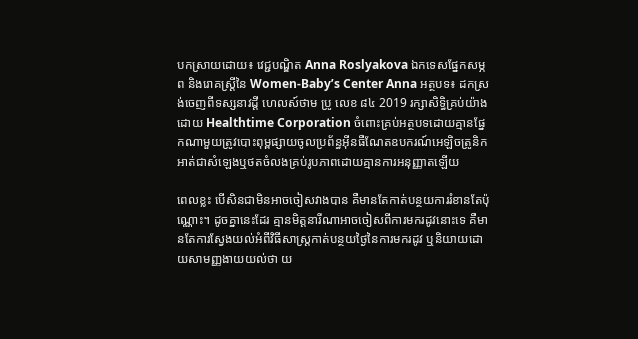បកស្រាយដោយ៖ វេជ្ជបណ្ឌិត Anna Roslyakova ឯកទេសផ្នែកសម្ភព និងរោគស្រ្តីនៃ Women-Baby’s Center Anna អត្ថបទ៖ ដកស្រង់ចេញពីទស្សនាវដ្ដី ហេលស៍ថាម ប្រូ លេខ ៨៤ 2019 រក្សាសិទ្ធិគ្រប់យ៉ាងដោយ Healthtime Corporation ចំពោះគ្រប់អត្ថបទដោយគ្មានផ្នែកណាមួយត្រូវបោះពុម្ពផ្សាយចូលប្រព័ន្ធអុីនធឺណែតឧបករណ៍អេឡិចត្រូនិកអាត់ជាសំឡេងឬថតចំលងគ្រប់រូបភាពដោយគ្មានការអនុញ្ញាតឡើយ

ពេលខ្លះ បើសិនជាមិនអាចចៀសវាងបាន គឺមានតែកាត់បន្ថយការរំខានតែប៉ុណ្ណោះ។ ដូចគ្នានេះដែរ គ្មានមិត្តនារីណាអាចចៀសពីការមករដូវនោះទេ គឺមានតែការស្វែងយល់អំពីវិធីសាស្រ្តកាត់បន្ថយថ្ងៃនៃការមករដូវ ឬនិយាយដោយសាមញ្ញងាយយល់ថា យ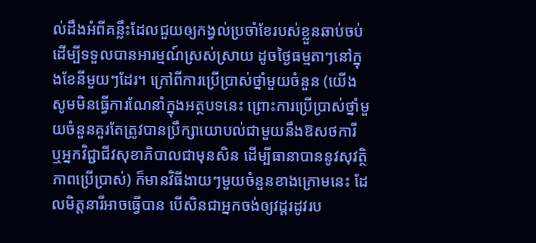ល់ដឹងអំពីគន្លឹះដែលជួយឲ្យកង្វល់ប្រចាំខែរបស់ខ្លួនឆាប់ចប់ ដើម្បីទទួលបានអារម្មណ៍ស្រស់ស្រាយ ដូចថ្ងៃធម្មតាៗនៅក្នុងខែនីមួយៗដែរ។ ក្រៅពីការប្រើប្រាស់ថ្នាំមួយចំនួន (យើងសូមមិនធ្វើការណែនាំក្នុងអត្ថបទនេះ ព្រោះការប្រើប្រាស់ថ្នាំមួយចំនួនគួរតែត្រូវបានប្រឹក្សាយោបល់ជាមួយនឹងឱសថការី ឬអ្នកវិជ្ជាជីវសុខាភិបាលជាមុនសិន ដើម្បីធានាបាននូវសុវត្ថិភាពប្រើប្រាស់) ក៏មានវិធីងាយៗមួយចំនួនខាងក្រោមនេះ ដែលមិត្តនារីអាចធ្វើបាន បើសិនជាអ្នកចង់ឲ្យវដ្តរដូវរប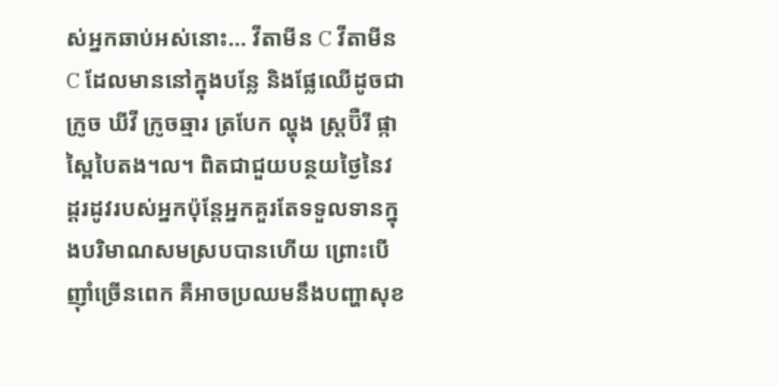ស់អ្នកឆាប់អស់នោះ… វីតាមីន C វីតាមីន C ដែលមាននៅក្នុងបន្លែ និងផ្លែឈើដូចជា ក្រូច ឃីវី ក្រូចឆ្មារ ត្របែក ល្ហុង ស្រ្តប៊ឺរី ផ្កាស្ពៃបៃតង។ល។ ពិតជាជួយបន្ថយថ្ងៃនៃវដ្ដរដូវរបស់អ្នកប៉ុន្តែអ្នកគួរតែទទួលទានក្នុងបរិមាណសមស្របបានហើយ ព្រោះបើញ៉ាំច្រើនពេក គឺអាចប្រឈមនឹងបញ្ហាសុខ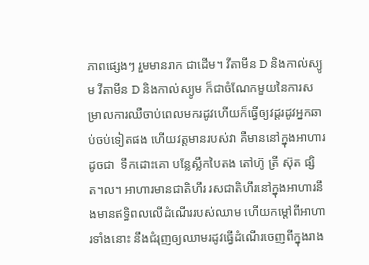ភាពផ្សេងៗ រួមមានរាក ជាដើម។ វីតាមីន D និងកាល់ស្យូម វីតាមីន D និងកាល់ស្យូម ក៏ជាចំណែកមួយនៃការសម្រាលការឈឺចាប់ពេលមករដូវហើយក៏ធ្វើឲ្យវដ្តរដូវអ្នកឆាប់ចប់ទៀតផង ហើយវត្តមានរបស់វា គឺមាននៅក្នុងអាហារដូចជា  ទឹកដោះគោ បន្លែស្លឹកបៃតង តៅហ៊ូ ត្រី ស៊ុត ផ្សិត។ល។ អាហារមានជាតិហឹរ រសជាតិហឹរនៅក្នុងអាហារនឹងមានឥទ្ធិពលលើដំណើររបស់ឈាម ហើយកម្តៅពីអាហារទាំងនោះ នឹងជំរុញឲ្យឈាមរដូវធ្វើដំណើរចេញពីក្នុងរាង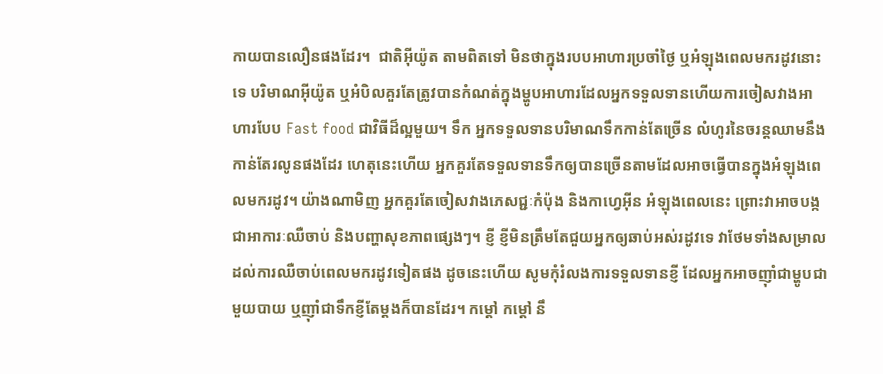កាយបានលឿនផងដែរ។  ជាតិអុីយ៉ូត តាមពិតទៅ មិនថាក្នុងរបបអាហារប្រចាំថ្ងៃ ឬអំឡុងពេលមករដូវនោះទេ បរិមាណអុីយ៉ូត ឬអំបិលគួរតែត្រូវបានកំណត់ក្នុងម្ហូបអាហារដែលអ្នកទទួលទានហើយការចៀសវាងអាហារបែប Fast food ជាវិធីដ៏ល្អមួយ។ ទឹក អ្នកទទួលទានបរិមាណទឹកកាន់តែច្រើន លំហូរនៃចរន្តឈាមនឹងកាន់តែរលូនផងដែរ ហេតុនេះហើយ អ្នកគួរតែទទួលទានទឹកឲ្យបានច្រើនតាមដែលអាចធ្វើបានក្នុងអំឡុងពេលមករដូវ។ យ៉ាងណាមិញ អ្នកគួរតែចៀសវាងភេសជ្ជៈកំប៉ុង និងកាហ្វេអុីន អំឡុងពេលនេះ ព្រោះវាអាចបង្កជាអាការៈឈឺចាប់ និងបញ្ហាសុខភាពផ្សេងៗ។ ខ្ញី ខ្ញីមិនត្រឹមតែជួយអ្នកឲ្យឆាប់អស់រដូវទេ វាថែមទាំងសម្រាលដល់ការឈឺចាប់ពេលមករដូវទៀតផង ដូចនេះហើយ សូមកុំរំលងការទទួលទានខ្ញី ដែលអ្នកអាចញ៉ាំជាម្ហូបជាមួយបាយ ឬញ៉ាំជាទឹកខ្ញីតែម្តងក៏បានដែរ។ កម្តៅ កម្តៅ នឹ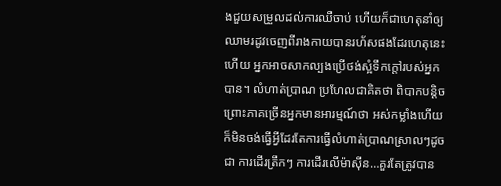ងជួយសម្រួលដល់ការឈឺចាប់ ហើយក៏ជាហេតុនាំឲ្យឈាមរដូវចេញពីរាងកាយបានរហ័សផងដែរហេតុនេះហើយ អ្នកអាចសាកល្បងប្រើថង់ស្អំទឹកក្តៅរបស់អ្នកបាន។ លំហាត់ប្រាណ ប្រហែលជាគិតថា ពិបាកបន្តិច ព្រោះភាគច្រើនអ្នកមានអារម្មណ៍ថា អស់កម្លាំងហើយក៏មិនចង់ធ្វើអ្វីដែរតែការធ្វើលំហាត់ប្រាណស្រាលៗដូចជា ការដើរត្រឹកៗ ការដើរលើម៉ាស៊ីន…គួរតែត្រូវបាន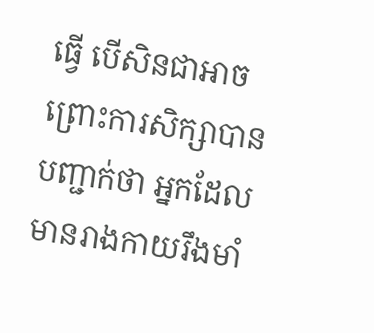ធ្វើ បើសិនជាអាចព្រោះការសិក្សាបានបញ្ជាក់ថា អ្នកដែលមានរាងកាយរឹងមាំ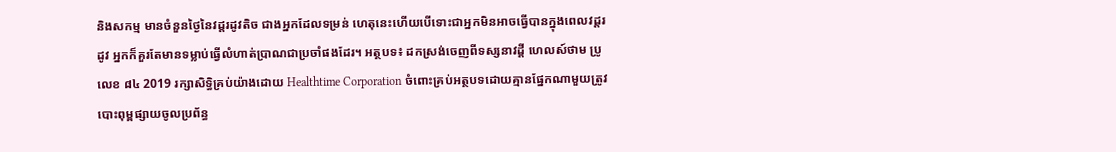និងសកម្ម មានចំនួនថ្ងៃនៃវដ្ដរដូវតិច ជាងអ្នកដែលទម្រន់ ហេតុនេះហើយបើទោះជាអ្នកមិនអាចធ្វើបានក្នុងពេលវដ្ដរដូវ អ្នកក៏គួរតែមានទម្លាប់ធ្វើលំហាត់ប្រាណជាប្រចាំផងដែរ។ អត្ថបទ៖ ដកស្រង់ចេញពីទស្សនាវដ្ដី ហេលស៍ថាម ប្រូ លេខ ៨៤ 2019 រក្សាសិទ្ធិគ្រប់យ៉ាងដោយ Healthtime Corporation ចំពោះគ្រប់អត្ថបទដោយគ្មានផ្នែកណាមួយត្រូវបោះពុម្ពផ្សាយចូលប្រព័ន្ធ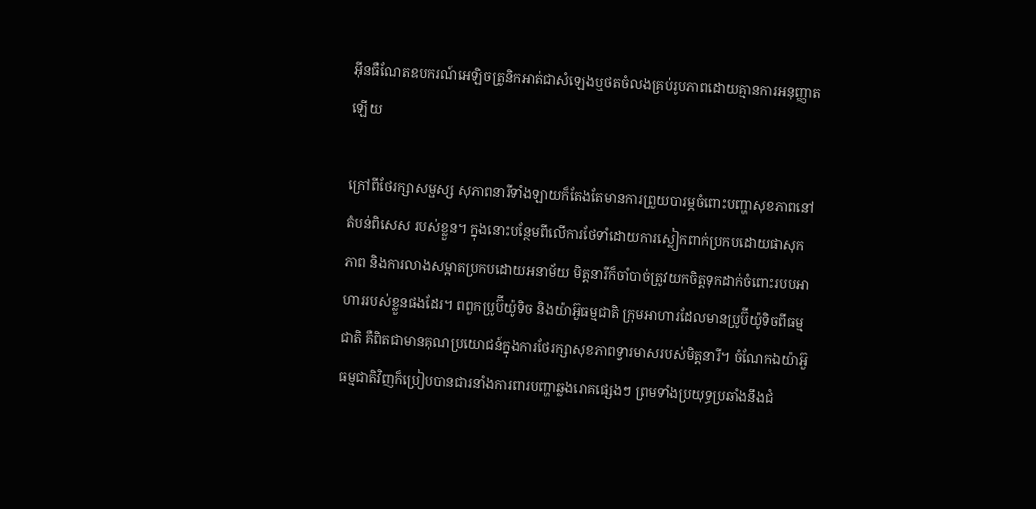អុីនធឺណែតឧបករណ៍អេឡិចត្រូនិកអាត់ជាសំឡេងឬថតចំលងគ្រប់រូបភាពដោយគ្មានការអនុញ្ញាតឡើយ

ក្រៅពីថែរក្សាសម្ផស្ស សុភាពនារីទាំងឡាយក៏តែងតែមានការព្រួយបារម្ភចំពោះបញ្ហាសុខភាពនៅតំបន់ពិសេស របស់ខ្លួន។ ក្នុងនោះបន្ថែមពីលើការថែទាំដោយការស្លៀកពាក់ប្រកបដោយផាសុកភាព និងការលាងសម្អាតប្រកបដោយអនាម័យ មិត្តនារីក៏ចាំបាច់ត្រូវយកចិត្តទុកដាក់ចំពោះរបបអាហាររបស់ខ្លួនផងដែរ។ ពពួកប្រូប៊ីយ៉ូទិច និងយ៉ាអ៊ួធម្មជាតិ ក្រុមអាហារដែលមានប្រូប៊ីយ៉ូទិចពីធម្មជាតិ គឺពិតជាមានគុណប្រយោជន៍ក្នុងការថែរក្សាសុខភាពទ្វារមាសរបស់មិត្តនារី។ ចំណែកឯយ៉ាអ៊ួធម្មជាតិវិញក៏ប្រៀបបានជារនាំងការពារបញ្ហាឆ្លងរោគផ្សេងៗ ព្រមទាំងប្រយុទ្ធប្រឆាំងនឹងជំ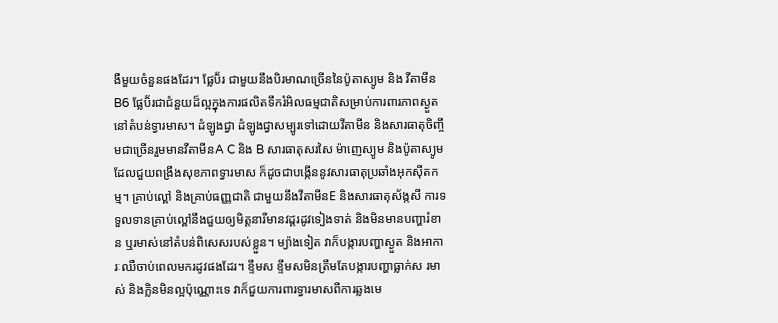ងឺមួយចំនួនផងដែរ។ ផ្លែប៊័រ ជាមួយនឹងបិរមាណច្រើននៃប៉ូតាស្យូម និង វីតាមីនB6 ផ្លែប៊័រជាជំនួយដ៏ល្អក្នុងការផលិតទឹករំអិលធម្មជាតិសម្រាប់ការពារភាពស្ងួតនៅតំបន់ទ្វារមាស។ ដំឡូងជ្វា ដំឡូងជ្វាសម្បូរទៅដោយវីតាមីន និងសារធាតុចិញ្ចឹមជាច្រើនរួមមានវីតាមីនA C និង B សារធាតុសរសៃ ម៉ាញេស្យូម និងប៉ូតាស្យូមដែលជួយពង្រឹងសុខភាពទ្វារមាស ក៏ដូចជាបង្កើននូវសារធាតុប្រឆាំងអុកស៊ីតកម្ម។ គ្រាប់ល្ពៅ និងគ្រាប់ធញ្ញជាតិ ជាមួយនឹងវីតាមីនE និងសារធាតុស័ង្កសី ការទទួលទានគ្រាប់ល្ពៅនឹងជួយឲ្យមិត្តនារីមានវដ្ដរដូវទៀងទាត់ និងមិនមានបញ្ហារំខាន ឬរមាស់នៅតំបន់ពិសេសរបស់ខ្លួន។ ម្យ៉ាងទៀត វាក៏បង្ការបញ្ហាស្ងួត និងអាការៈឈឺចាប់ពេលមករដូវផងដែរ។ ខ្ទឹមស ខ្ទឹមសមិនត្រឹមតែបង្ការបញ្ហាធ្លាក់ស រមាស់ និងក្លិនមិនល្អប៉ុណ្ណោះទេ វាក៏ជួយការពារទ្វារមាសពីការឆ្លងមេ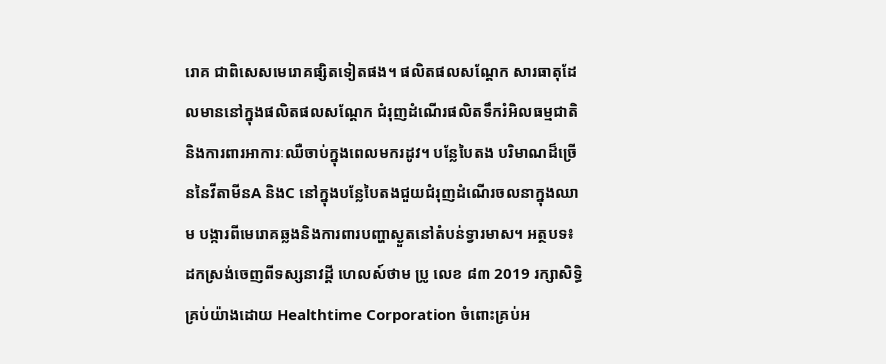រោគ ជាពិសេសមេរោគផ្សិតទៀតផង។ ផលិតផលសណ្តែក សារធាតុដែលមាននៅក្នុងផលិតផលសណ្តែក ជំរុញដំណើរផលិតទឹករំអិលធម្មជាតិ និងការពារអាការៈឈឺចាប់ក្នុងពេលមករដូវ។ បន្លែបៃតង បរិមាណដ៏ច្រើននៃវីតាមីនA និងC នៅក្នុងបន្លែបៃតងជួយជំរុញដំណើរចលនាក្នុងឈាម បង្ការពីមេរោគឆ្លងនិងការពារបញ្ហាស្ងួតនៅតំបន់ទ្វារមាស។ អត្ថបទ៖ ដកស្រង់ចេញពីទស្សនាវដ្ដី ហេលស៍ថាម ប្រូ លេខ ៨៣ 2019 រក្សាសិទ្ធិគ្រប់យ៉ាងដោយ Healthtime Corporation ចំពោះគ្រប់អ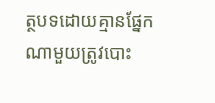ត្ថបទដោយគ្មានផ្នែកណាមួយត្រូវបោះ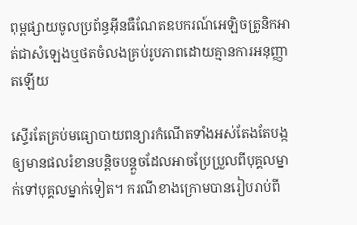ពុម្ពផ្សាយចូលប្រព័ន្ធអុីនធឺណែតឧបករណ៍អេឡិចត្រូនិកអាត់ជាសំឡេងឬថតចំលងគ្រប់រូបភាពដោយគ្មានការអនុញ្ញាតឡើយ

ស្ទើរតែគ្រប់មធ្យោបាយពន្យារកំណើតទាំងអស់តែងតែបង្កឲ្យមានផលរំខានបន្តិចបន្តួចដែលអាចប្រែប្រួលពីបុគ្គលម្នាក់ទៅបុគ្គលម្នាក់ទៀត។ ករណីខាងក្រោមបានរៀបរាប់ពី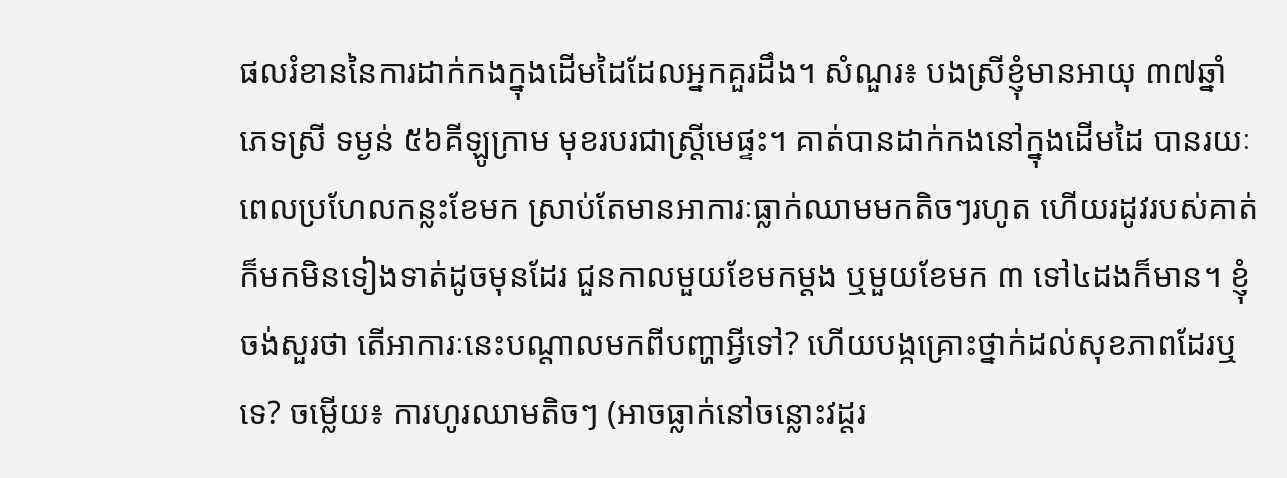ផលរំខាននៃការដាក់កងក្នុងដើមដៃដែលអ្នកគួរដឹង។ សំណួរ៖ បងស្រីខ្ញុំមានអាយុ ៣៧ឆ្នាំ ភេទស្រី ទម្ងន់ ៥៦គីឡូក្រាម មុខរបរជាស្រ្តីមេផ្ទះ។ គាត់បានដាក់កងនៅក្នុងដើមដៃ បានរយៈពេលប្រហែលកន្លះខែមក ស្រាប់តែមានអាការៈធ្លាក់ឈាមមកតិចៗរហូត ហើយរដូវរបស់គាត់ក៏មកមិនទៀងទាត់ដូចមុនដែរ ជួនកាលមួយខែមកម្តង ឬមួយខែមក ៣ ទៅ៤ដងក៏មាន។ ខ្ញុំចង់សួរថា តើអាការៈនេះបណ្តាលមកពីបញ្ហាអ្វីទៅ? ហើយបង្កគ្រោះថ្នាក់ដល់សុខភាពដែរឬទេ? ចម្លើយ៖ ការហូរឈាមតិចៗ (អាចធ្លាក់នៅចន្លោះវដ្តរ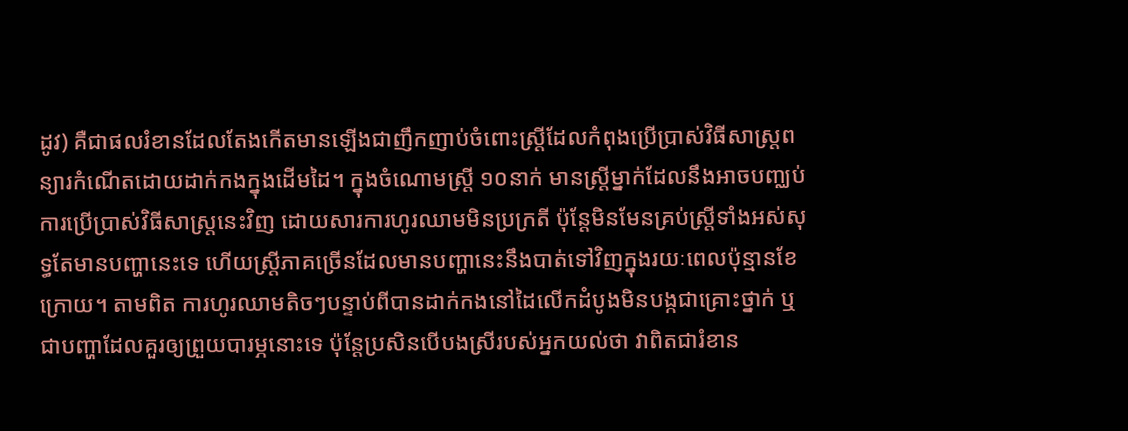ដូវ) គឺជាផលរំខានដែលតែងកើតមានឡើងជាញឹកញាប់ចំពោះស្ត្រីដែលកំពុងប្រើប្រាស់វិធីសាស្ត្រពន្យារកំណើតដោយដាក់កងក្នុងដើមដៃ។ ក្នុងចំណោមស្រ្តី ១០នាក់ មានស្រ្តីម្នាក់ដែលនឹងអាចបញ្ឈប់ការប្រើប្រាស់វិធីសាស្រ្តនេះវិញ ដោយសារការហូរឈាមមិនប្រក្រតី ប៉ុន្តែមិនមែនគ្រប់ស្រ្តីទាំងអស់សុទ្ធតែមានបញ្ហានេះទេ ហើយស្ត្រីភាគច្រើនដែលមានបញ្ហានេះនឹងបាត់ទៅវិញក្នុងរយៈពេលប៉ុន្មានខែក្រោយ។ តាមពិត ការហូរឈាមតិចៗបន្ទាប់ពីបានដាក់កងនៅដៃលើកដំបូងមិនបង្កជាគ្រោះថ្នាក់ ឬជាបញ្ហាដែលគួរឲ្យព្រួយបារម្ភនោះទេ ប៉ុន្តែប្រសិនបើបងស្រីរបស់អ្នកយល់ថា វាពិតជារំខាន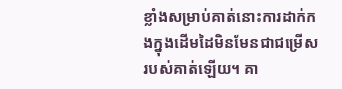ខ្លាំងសម្រាប់គាត់នោះការដាក់កងក្នុងដើមដៃមិនមែនជាជម្រើសរបស់គាត់ឡើយ។ គា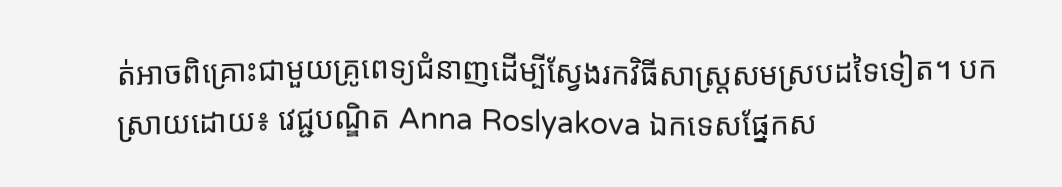ត់អាចពិគ្រោះជាមួយគ្រូពេទ្យជំនាញដើម្បីស្វែងរកវិធីសាស្ត្រសមស្របដទៃទៀត។ បកស្រាយដោយ៖ វេជ្ជបណ្ឌិត Anna Roslyakova ឯកទេសផ្នែកស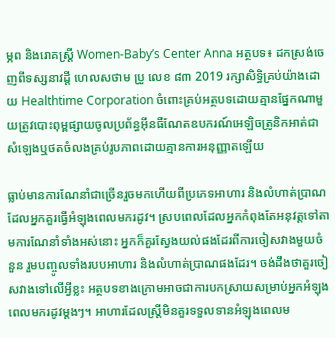ម្ភព និងរោគស្រ្តី Women-Baby’s Center Anna អត្ថបទ៖ ដកស្រង់ចេញពីទស្សនាវដ្ដី ហេលសថាម ប្រូ លេខ ៨៣ 2019 រក្សាសិទ្ធិគ្រប់យ៉ាងដោយ Healthtime Corporation ចំពោះគ្រប់អត្ថបទដោយគ្មានផ្នែកណាមួយត្រូវបោះពុម្ពផ្សាយចូលប្រព័ន្ធអុីនធឺណែតឧបករណ៍អេឡិចត្រូនិកអាត់ជាសំឡេងឬថតចំលងគ្រប់រូបភាពដោយគ្មានការអនុញ្ញាតឡើយ

ធ្លាប់មានការណែនាំជាច្រើនរួចមកហើយពីប្រភេទអាហារ និងលំហាត់ប្រាណដែលអ្នកគួរធ្វើអំឡុងពេលមករដូវ។ ស្របពេលដែលអ្នកកំពុងតែអនុវត្តទៅតាមការណែនាំទាំងអស់នោះ អ្នកក៏គួរស្វែងយល់ផងដែរពីការចៀសវាងមួយចំនួន រួមបញ្ចូលទាំងរបបអាហារ និងលំហាត់ប្រាណផងដែរ។ ចង់ដឹងថាគួរចៀសវាងទៅលើអ្វីខ្លះ អត្ថបទខាងក្រោមអាចជាការបកស្រាយសម្រាប់អ្នកអំឡុងពេលមករដូវម្ដងៗ។ អាហារដែលស្រ្តីមិនគួរទទួលទានអំឡុងពេលម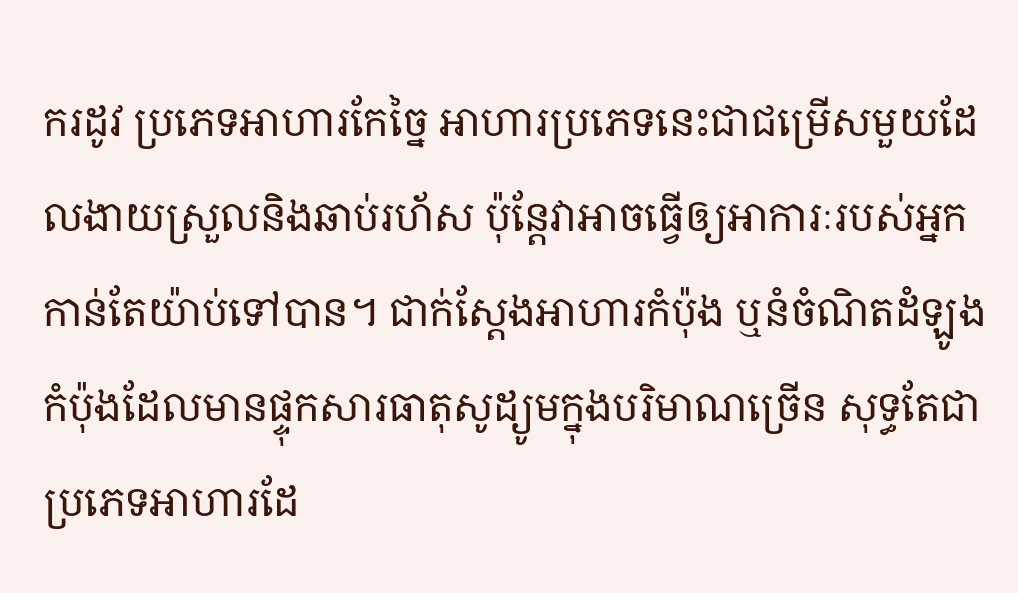ករដូវ ប្រភេទអាហារកែច្នៃ អាហារប្រភេទនេះជាជម្រើសមួយដែលងាយស្រួលនិងឆាប់រហ័ស ប៉ុន្តែវាអាចធ្វើឲ្យអាការៈរបស់អ្នកកាន់តែយ៉ាប់ទៅបាន។ ជាក់ស្ដែងអាហារកំប៉ុង ឬនំចំណិតដំឡូងកំប៉ុងដែលមានផ្ទុកសារធាតុសូដ្យូមក្នុងបរិមាណច្រើន សុទ្ធតែជាប្រភេទអាហារដែ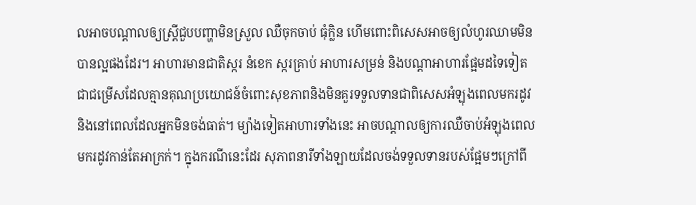លអាចបណ្តាលឲ្យស្ត្រីជួបបញ្ហាមិនស្រួល ឈឺចុកចាប់ ធុំក្លិន ហើមពោះពិសេសអាចឲ្យលំហូរឈាមមិនបានល្អផងដែរ។ អាហារមានជាតិស្ករ នំខេក ស្ករគ្រាប់ អាហារសម្រន់ និងបណ្តាអាហារផ្អែមដទៃទៀតជាជម្រើសដែលគ្មានគុណប្រយោជន៍ចំពោះសុខភាពនិងមិនគួរទទួលទានជាពិសេសអំឡុងពេលមករដូវ និងនៅពេលដែលអ្នកមិនចង់ធាត់។ ម្យ៉ាងទៀតអាហារទាំងនេះ អាចបណ្តាលឲ្យការឈឺចាប់អំឡុងពេលមករដូវកាន់តែអាក្រក់។ ក្នុងករណីនេះដែរ សុភាពនារីទាំងឡាយដែលចង់ទទួលទានរបស់ផ្អែមៗក្រៅពី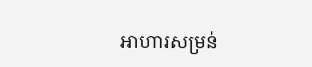អាហារសម្រន់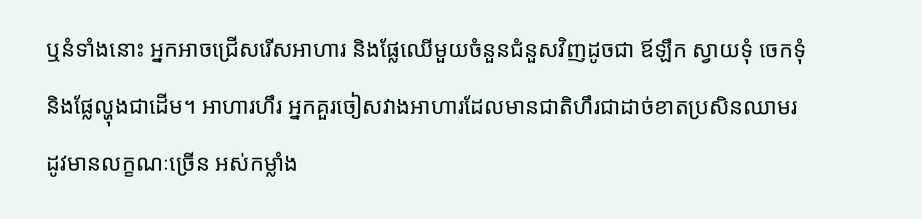ឬនំទាំងនោះ អ្នកអាចជ្រើសរើសអាហារ និងផ្លែឈើមួយចំនួនជំនួសវិញដូចជា ឪឡឹក ស្វាយទុំ ចេកទុំ និងផ្លែល្ហុងជាដើម។ អាហារហឹរ អ្នកគួរចៀសវាងអាហារដែលមានជាតិហឹរជាដាច់ខាតប្រសិនឈាមរដូវមានលក្ខណៈច្រើន អស់កម្លាំង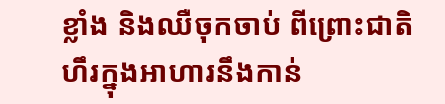ខ្លាំង និងឈឺចុកចាប់ ពីព្រោះជាតិហឹរក្នុងអាហារនឹងកាន់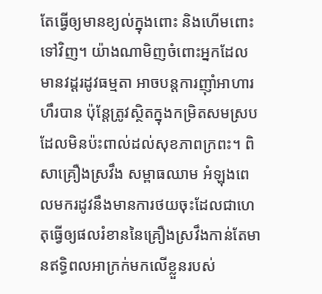តែធ្វើឲ្យមានខ្យល់ក្នុងពោះ និងហើមពោះទៅវិញ។ យ៉ាងណាមិញចំពោះអ្នកដែលមានវដ្ដរដូវធម្មតា អាចបន្តការញ៉ាំអាហារហឹរបាន ប៉ុន្តែត្រូវស្ថិតក្នុងកម្រិតសមស្របដែលមិនប៉ះពាល់ដល់សុខភាពក្រពះ។ ពិសាគ្រឿងស្រវឹង សម្ពាធឈាម អំឡុងពេលមករដូវនឹងមានការថយចុះដែលជាហេតុធ្វើឲ្យផលរំខាននៃគ្រឿងស្រវឹងកាន់តែមានឥទ្ធិពលអាក្រក់មកលើខ្លួនរបស់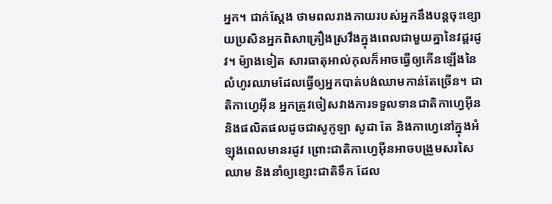អ្នក។ ជាក់ស្ដែង ថាមពលរាងកាយរបស់អ្នកនឹងបន្តចុះខ្សោយប្រសិនអ្នកពិសាគ្រឿងស្រវឹងក្នុងពេលជាមួយគ្នានៃវដ្តរដូវ។ ម៉្យាងទៀត សារធាតុអាល់កុលក៏អាចធ្វើឲ្យកើនឡើងនៃលំហូរឈាមដែលធ្វើឲ្យអ្នកបាត់បង់ឈាមកាន់តែច្រើន។ ជាតិកាហ្វេអុីន អ្នកត្រូវចៀសវាងការទទួលទានជាតិកាហ្វេអុីន និងផលិតផលដូចជាសូកូឡា សូដា តែ និងកាហ្វេនៅក្នុងអំឡុងពេលមានរដូវ ព្រោះជាតិកាហ្វេអុីនអាចបង្រួមសរសៃឈាម និងនាំឲ្យខ្សោះជាតិទឹក ដែល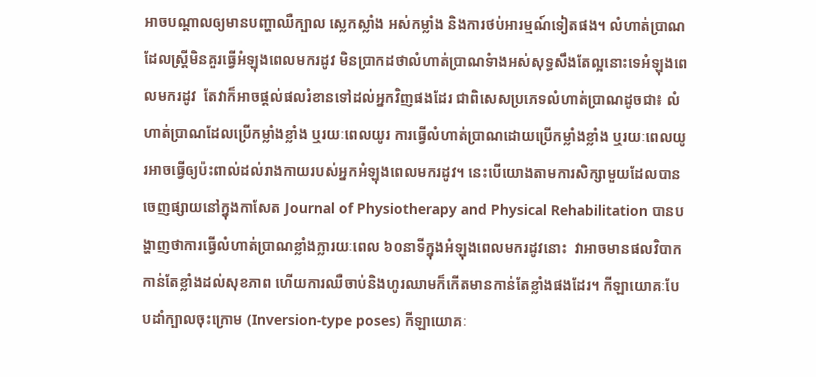អាចបណ្តាលឲ្យមានបញ្ហាឈឺក្បាល ស្លេកស្លាំង អស់កម្លាំង និងការថប់អារម្មណ៍ទៀតផង។ លំហាត់ប្រាណដែលស្រ្តីមិនគួរធ្វើអំឡុងពេលមករដូវ មិនប្រាកដថាលំហាត់ប្រាណទំាងអស់សុទ្ធសឹងតែល្អនោះទេអំឡុងពេលមករដូវ  តែវាក៏អាចផ្តល់ផលរំខានទៅដល់អ្នកវិញផងដែរ ជាពិសេសប្រភេទលំហាត់ប្រាណដូចជា៖ លំហាត់ប្រាណដែលប្រើកម្លាំងខ្លាំង ឬរយៈពេលយូរ ការធ្វើលំហាត់ប្រាណដោយប្រើកម្លាំងខ្លាំង ឬរយៈពេលយូរអាចធ្វើឲ្យប៉ះពាល់ដល់រាងកាយរបស់អ្នកអំឡុងពេលមករដូវ។ នេះបើយោងតាមការសិក្សាមួយដែលបានចេញផ្សាយនៅក្នុងកាសែត Journal of Physiotherapy and Physical Rehabilitation បានបង្ហាញថាការធ្វើលំហាត់ប្រាណខ្លាំងក្លារយៈពេល ៦០នាទីក្នុងអំឡុងពេលមករដូវនោះ  វាអាចមានផលវិបាកកាន់តែខ្លាំងដល់សុខភាព ហើយការឈឺចាប់និងហូរឈាមក៏កើតមានកាន់តែខ្លាំងផងដែរ។ កីឡាយោគៈបែបដាំក្បាលចុះក្រោម (Inversion-type poses) កីឡាយោគៈ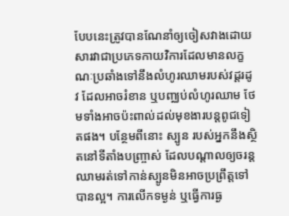បែបនេះត្រូវបានណែនាំឲ្យចៀសវាងដោយសារវាជាប្រភេទកាយវិការដែលមានលក្ខណៈប្រឆាំងទៅនឹងលំហូរឈាមរបស់វដ្តរដូវ ដែលអាចរំខាន ឬបញ្ឈប់លំហូរឈាម ថែមទាំងអាចប៉ះពាល់ដល់មុខងារបន្តពូជទៀតផង។ បន្ថែមពីនោះ ស្បូន របស់អ្នកនឹងស្ថិតនៅទីតាំងបញ្រ្ចាស់ ដែលបណ្តាលឲ្យចរន្តឈាមរត់ទៅកាន់ស្បូនមិនអាចប្រព្រឹត្តទៅបានល្អ។ ការលើកទម្ងន់ ឬធ្វើការធ្ង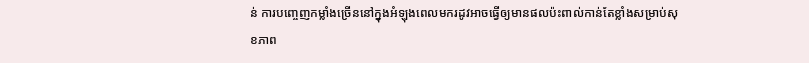ន់ ការបញ្ចេញកម្លាំងច្រើននៅក្នុងអំឡុងពេលមករដូវអាចធ្វើឲ្យមានផលប៉ះពាល់កាន់តែខ្លាំងសម្រាប់សុខភាព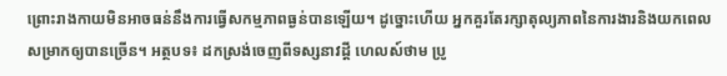ព្រោះរាងកាយមិនអាចធន់នឹងការធ្វើសកម្មភាពធ្ងន់បានឡើយ។ ដូច្នោះហើយ អ្នកគួរតែរក្សាតុល្យភាពនៃការងារនិងយកពេលសម្រាកឲ្យបានច្រើន។ អត្ថបទ៖ ដកស្រង់ចេញពីទស្សនាវដ្ដី ហេលស៍ថាម ប្រូ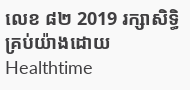លេខ ៨២ 2019 រក្សាសិទ្ធិគ្រប់យ៉ាងដោយ Healthtime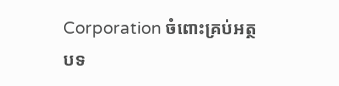Corporation ចំពោះគ្រប់អត្ថបទ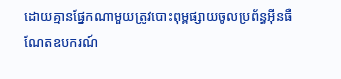ដោយគ្មានផ្នែកណាមួយត្រូវបោះពុម្ពផ្សាយចូលប្រព័ន្ធអុីនធឺណែតឧបករណ៍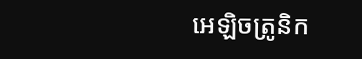អេឡិចត្រូនិក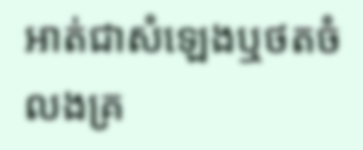អាត់ជាសំឡេងឬថតចំលងគ្រ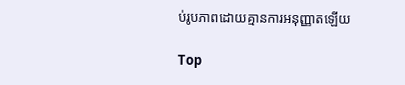ប់រូបភាពដោយគ្មានការអនុញ្ញាតឡើយ

Top